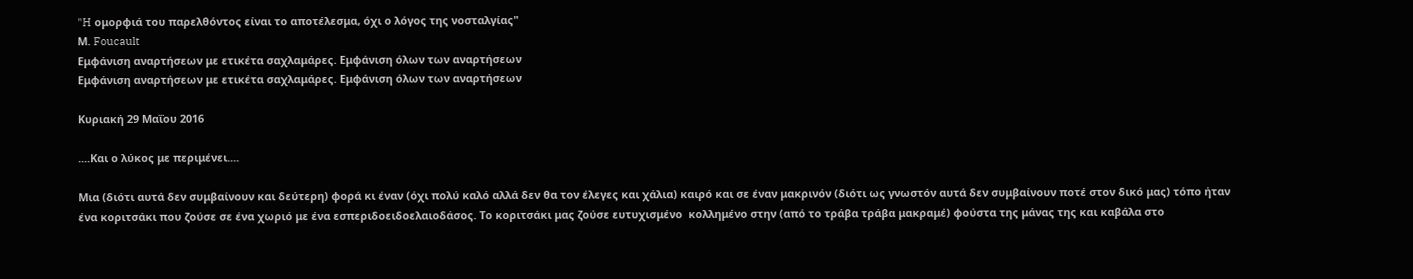"H ομορφιά του παρελθόντος είναι το αποτέλεσμα, όχι ο λόγος της νοσταλγίας"
Μ. Foucault
Εμφάνιση αναρτήσεων με ετικέτα σαχλαμάρες. Εμφάνιση όλων των αναρτήσεων
Εμφάνιση αναρτήσεων με ετικέτα σαχλαμάρες. Εμφάνιση όλων των αναρτήσεων

Κυριακή 29 Μαΐου 2016

....Και ο λύκος με περιμένει....

Μια (διότι αυτά δεν συμβαίνουν και δεύτερη) φορά κι έναν (όχι πολύ καλό αλλά δεν θα τον έλεγες και χάλια) καιρό και σε έναν μακρινόν (διότι ως γνωστόν αυτά δεν συμβαίνουν ποτέ στον δικό μας) τόπο ήταν ένα κοριτσάκι που ζούσε σε ένα χωριό με ένα εσπεριδοειδοελαιοδάσος. Το κοριτσάκι μας ζούσε ευτυχισμένο  κολλημένο στην (από το τράβα τράβα μακραμέ) φούστα της μάνας της και καβάλα στο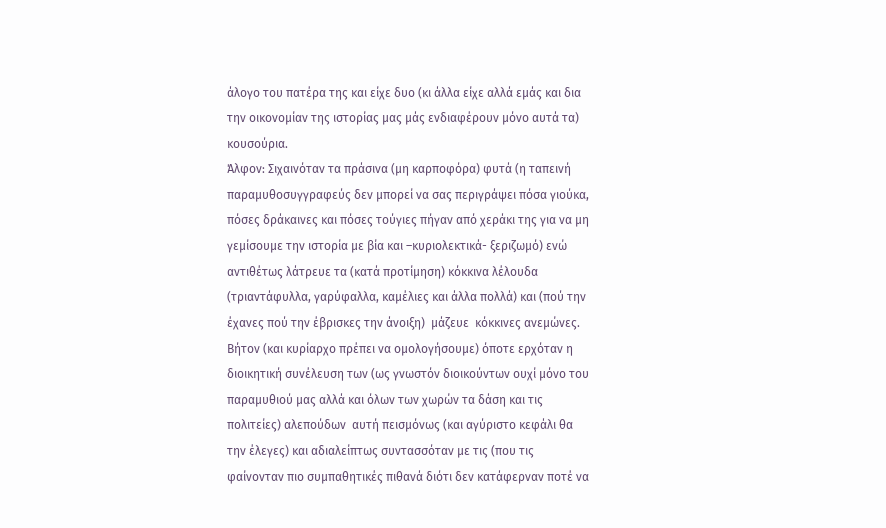άλογο του πατέρα της και είχε δυο (κι άλλα είχε αλλά εμάς και δια την οικονομίαν της ιστορίας μας μάς ενδιαφέρουν μόνο αυτά τα) κουσούρια.
Άλφον: Σιχαινόταν τα πράσινα (μη καρποφόρα) φυτά (η ταπεινή παραμυθοσυγγραφεύς δεν μπορεί να σας περιγράψει πόσα γιούκα, πόσες δράκαινες και πόσες τούγιες πήγαν από χεράκι της για να μη γεμίσουμε την ιστορία με βία και –κυριολεκτικά- ξεριζωμό) ενώ αντιθέτως λάτρευε τα (κατά προτίμηση) κόκκινα λέλουδα (τριαντάφυλλα, γαρύφαλλα, καμέλιες και άλλα πολλά) και (πού την έχανες πού την έβρισκες την άνοιξη)  μάζευε  κόκκινες ανεμώνες.   Βήτον (και κυρίαρχο πρέπει να ομολογήσουμε) όποτε ερχόταν η διοικητική συνέλευση των (ως γνωστόν διοικούντων ουχί μόνο του παραμυθιού μας αλλά και όλων των χωρών τα δάση και τις πολιτείες) αλεπούδων  αυτή πεισμόνως (και αγύριστο κεφάλι θα την έλεγες) και αδιαλείπτως συντασσόταν με τις (που τις φαίνονταν πιο συμπαθητικές πιθανά διότι δεν κατάφερναν ποτέ να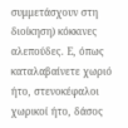συμμετάσχουν στη διοίκηση) κόκκινες αλεπούδες. Ε, όπως καταλαβαίνετε χωριό ήτο, στενοκέφαλοι χωρικοί ήτο, δάσος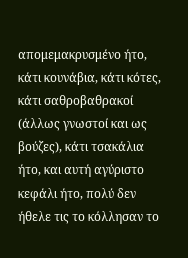απομεμακρυσμένο ήτο, κάτι κουνάβια, κάτι κότες, κάτι σαθροβαθρακοί (άλλως γνωστοί και ως βούζες), κάτι τσακάλια ήτο, και αυτή αγύριστο κεφάλι ήτο, πολύ δεν ήθελε τις το κόλλησαν το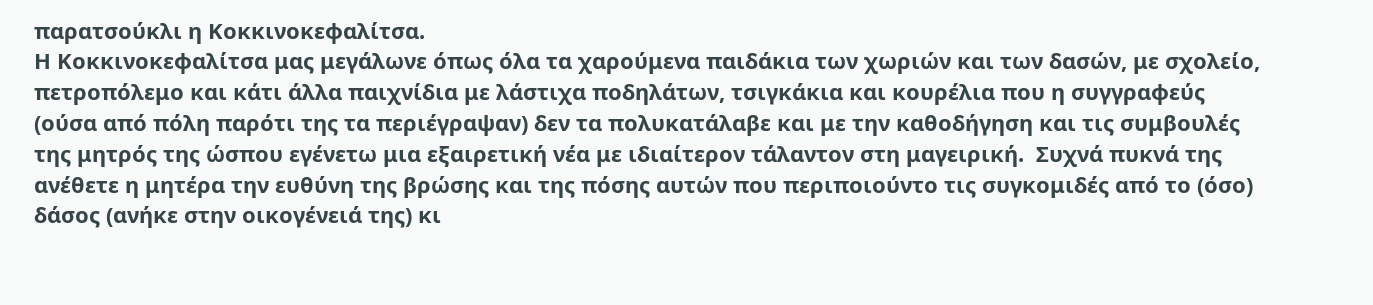παρατσούκλι η Κοκκινοκεφαλίτσα.
Η Κοκκινοκεφαλίτσα μας μεγάλωνε όπως όλα τα χαρούμενα παιδάκια των χωριών και των δασών, με σχολείο, πετροπόλεμο και κάτι άλλα παιχνίδια με λάστιχα ποδηλάτων, τσιγκάκια και κουρέλια που η συγγραφεύς (ούσα από πόλη παρότι της τα περιέγραψαν) δεν τα πολυκατάλαβε και με την καθοδήγηση και τις συμβουλές της μητρός της ώσπου εγένετω μια εξαιρετική νέα με ιδιαίτερον τάλαντον στη μαγειρική.  Συχνά πυκνά της ανέθετε η μητέρα την ευθύνη της βρώσης και της πόσης αυτών που περιποιούντο τις συγκομιδές από το (όσο) δάσος (ανήκε στην οικογένειά της) κι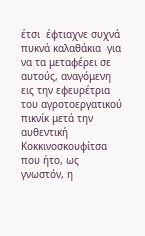έτσι  έφτιαχνε συχνά πυκνά καλαθάκια  για να τα μεταφέρει σε αυτούς, αναγόμενη εις την εφευρέτρια του αγροτοεργατικού πικνίκ μετά την αυθεντική Κοκκινοσκουφίτσα που ήτο, ως γνωστόν, η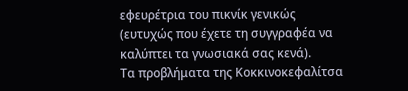εφευρέτρια του πικνίκ γενικώς (ευτυχώς που έχετε τη συγγραφέα να καλύπτει τα γνωσιακά σας κενά).
Τα προβλήματα της Κοκκινοκεφαλίτσα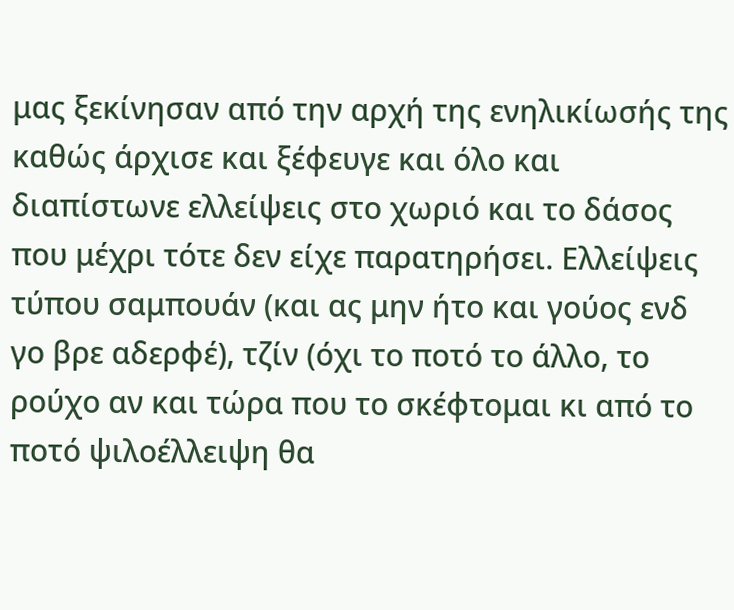μας ξεκίνησαν από την αρχή της ενηλικίωσής της καθώς άρχισε και ξέφευγε και όλο και διαπίστωνε ελλείψεις στο χωριό και το δάσος που μέχρι τότε δεν είχε παρατηρήσει. Ελλείψεις τύπου σαμπουάν (και ας μην ήτο και γούος ενδ γο βρε αδερφέ), τζίν (όχι το ποτό το άλλο, το ρούχο αν και τώρα που το σκέφτομαι κι από το ποτό ψιλοέλλειψη θα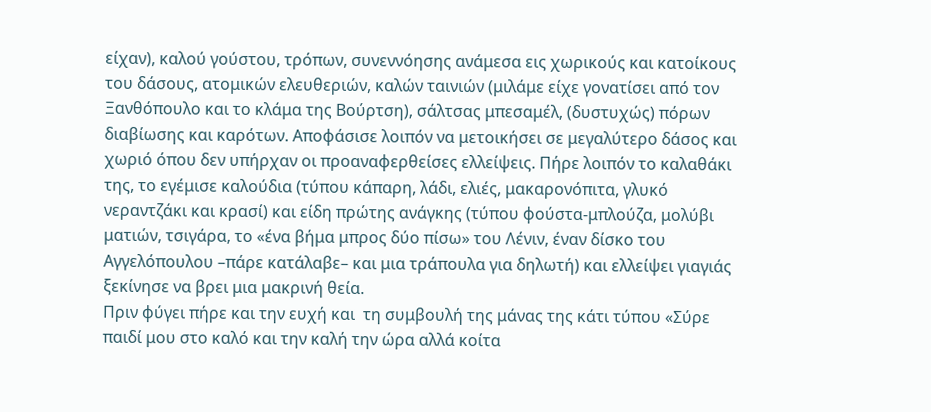είχαν), καλού γούστου, τρόπων, συνεννόησης ανάμεσα εις χωρικούς και κατοίκους του δάσους, ατομικών ελευθεριών, καλών ταινιών (μιλάμε είχε γονατίσει από τον Ξανθόπουλο και το κλάμα της Βούρτση), σάλτσας μπεσαμέλ, (δυστυχώς) πόρων διαβίωσης και καρότων. Αποφάσισε λοιπόν να μετοικήσει σε μεγαλύτερο δάσος και χωριό όπου δεν υπήρχαν οι προαναφερθείσες ελλείψεις. Πήρε λοιπόν το καλαθάκι της, το εγέμισε καλούδια (τύπου κάπαρη, λάδι, ελιές, μακαρονόπιτα, γλυκό νεραντζάκι και κρασί) και είδη πρώτης ανάγκης (τύπου φούστα-μπλούζα, μολύβι ματιών, τσιγάρα, το «ένα βήμα μπρος δύο πίσω» του Λένιν, έναν δίσκο του Αγγελόπουλου –πάρε κατάλαβε– και μια τράπουλα για δηλωτή) και ελλείψει γιαγιάς ξεκίνησε να βρει μια μακρινή θεία.
Πριν φύγει πήρε και την ευχή και  τη συμβουλή της μάνας της κάτι τύπου «Σύρε παιδί μου στο καλό και την καλή την ώρα αλλά κοίτα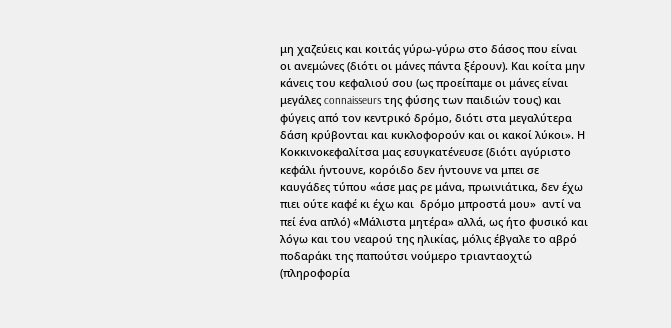μη χαζεύεις και κοιτάς γύρω-γύρω στο δάσος που είναι οι ανεμώνες (διότι οι μάνες πάντα ξέρουν). Και κοίτα μην κάνεις του κεφαλιού σου (ως προείπαμε οι μάνες είναι μεγάλες connaisseurs της φύσης των παιδιών τους) και φύγεις από τον κεντρικό δρόμο, διότι στα μεγαλύτερα δάση κρύβονται και κυκλοφορούν και οι κακοί λύκοι». Η Κοκκινοκεφαλίτσα μας εσυγκατένευσε (διότι αγύριστο κεφάλι ήντουνε, κορόιδο δεν ήντουνε να μπει σε καυγάδες τύπου «άσε μας ρε μάνα, πρωινιάτικα, δεν έχω πιει ούτε καφέ κι έχω και  δρόμο μπροστά μου»  αντί να πεί ένα απλό) «Μάλιστα μητέρα» αλλά, ως ήτο φυσικό και λόγω και του νεαρού της ηλικίας, μόλις έβγαλε το αβρό ποδαράκι της παπούτσι νούμερο τριανταοχτώ (πληροφορία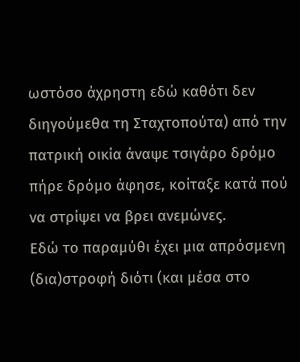ωστόσο άχρηστη εδώ καθότι δεν διηγούμεθα τη Σταχτοπούτα) από την πατρική οικία άναψε τσιγάρο δρόμο πήρε δρόμο άφησε, κοίταξε κατά πού να στρίψει να βρει ανεμώνες.
Εδώ το παραμύθι έχει μια απρόσμενη (δια)στροφή διότι (και μέσα στο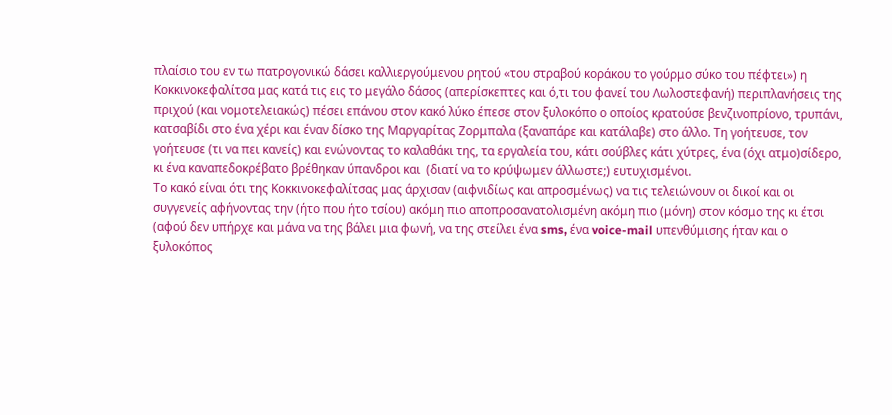πλαίσιο του εν τω πατρογονικώ δάσει καλλιεργούμενου ρητού «του στραβού κοράκου το γούρμο σύκο του πέφτει») η Κοκκινοκεφαλίτσα μας κατά τις εις το μεγάλο δάσος (απερίσκεπτες και ό,τι του φανεί του Λωλοστεφανή) περιπλανήσεις της πριχού (και νομοτελειακώς) πέσει επάνου στον κακό λύκο έπεσε στον ξυλοκόπο ο οποίος κρατούσε βενζινοπρίονο, τρυπάνι, κατσαβίδι στο ένα χέρι και έναν δίσκο της Μαργαρίτας Ζορμπαλα (ξαναπάρε και κατάλαβε) στο άλλο. Τη γοήτευσε, τον γοήτευσε (τι να πει κανείς) και ενώνοντας το καλαθάκι της, τα εργαλεία του, κάτι σούβλες κάτι χύτρες, ένα (όχι ατμο)σίδερο, κι ένα καναπεδοκρέβατο βρέθηκαν ύπανδροι και  (διατί να το κρύψωμεν άλλωστε;) ευτυχισμένοι.
Το κακό είναι ότι της Κοκκινοκεφαλίτσας μας άρχισαν (αιφνιδίως και απροσμένως) να τις τελειώνουν οι δικοί και οι συγγενείς αφήνοντας την (ήτο που ήτο τσίου) ακόμη πιο αποπροσανατολισμένη ακόμη πιο (μόνη) στον κόσμο της κι έτσι (αφού δεν υπήρχε και μάνα να της βάλει μια φωνή, να της στείλει ένα sms, ένα voice-mail υπενθύμισης ήταν και ο ξυλοκόπος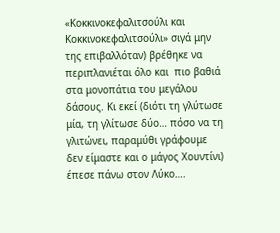«Κοκκινοκεφαλιτσούλι και Κοκκινοκεφαλιτσούλι» σιγά μην της επιβαλλόταν) βρέθηκε να περιπλανιέται όλο και  πιο βαθιά στα μονοπάτια του μεγάλου δάσους. Κι εκεί (διότι τη γλύτωσε μία, τη γλίτωσε δύο… πόσο να τη γλιτώνει, παραμύθι γράφουμε δεν είμαστε και ο μάγος Χουντίνι) έπεσε πάνω στον Λύκο….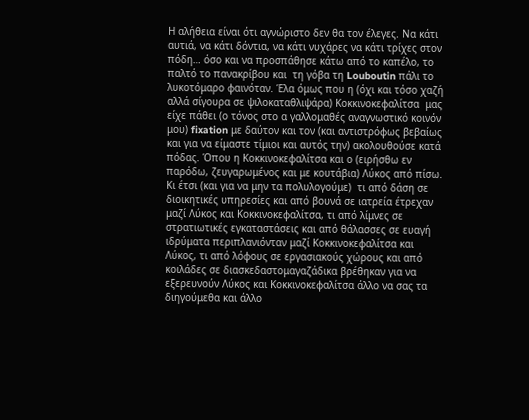Η αλήθεια είναι ότι αγνώριστο δεν θα τον έλεγες. Να κάτι αυτιά, να κάτι δόντια, να κάτι νυχάρες να κάτι τρίχες στον πόδη… όσο και να προσπάθησε κάτω από το καπέλο, το παλτό το πανακρίβου και  τη γόβα τη Louboutin πάλι το λυκοτόμαρο φαινόταν. Έλα όμως που η (όχι και τόσο χαζή αλλά σίγουρα σε ψιλοκαταθλιψάρα) Κοκκινοκεφαλίτσα  μας  είχε πάθει (ο τόνος στο α γαλλομαθές αναγνωστικό κοινόν μου) fixation με δαύτον και τον (και αντιστρόφως βεβαίως και για να είμαστε τίμιοι και αυτός την) ακολουθούσε κατά πόδας. Όπου η Κοκκινοκεφαλίτσα και ο (ειρήσθω εν παρόδω, ζευγαρωμένος και με κουτάβια) Λύκος από πίσω. Κι έτσι (και για να μην τα πολυλογούμε)  τι από δάση σε διοικητικές υπηρεσίες και από βουνά σε ιατρεία έτρεχαν μαζί Λύκος και Κοκκινοκεφαλίτσα, τι από λίμνες σε στρατιωτικές εγκαταστάσεις και από θάλασσες σε ευαγή ιδρύματα περιπλανιόνταν μαζί Κοκκινοκεφαλίτσα και Λύκος, τι από λόφους σε εργασιακούς χώρους και από κοιλάδες σε διασκεδαστομαγαζάδικα βρέθηκαν για να εξερευνούν Λύκος και Κοκκινοκεφαλίτσα άλλο να σας τα διηγούμεθα και άλλο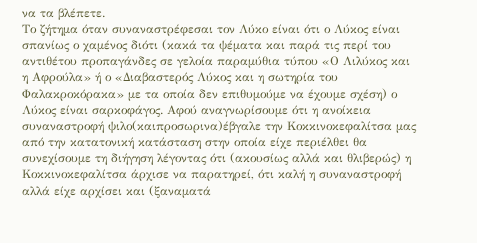να τα βλέπετε.
Το ζήτημα όταν συναναστρέφεσαι τον Λύκο είναι ότι ο Λύκος είναι σπανίως ο χαμένος διότι (κακά τα ψέματα και παρά τις περί του αντιθέτου προπαγάνδες σε γελοία παραμύθια τύπου «Ο Λιλύκος και η Αφρούλα» ή ο «Διαβαστερός Λύκος και η σωτηρία του Φαλακροκόρακα» με τα οποία δεν επιθυμούμε να έχουμε σχέση) ο Λύκος είναι σαρκοφάγος. Αφού αναγνωρίσουμε ότι η ανοίκεια συναναστροφή ψιλο(καιπροσωρινα)έβγαλε την Κοκκινοκεφαλίτσα μας από την κατατονική κατάσταση στην οποία είχε περιέλθει θα συνεχίσουμε τη διήγηση λέγοντας ότι (ακουσίως αλλά και θλιβερώς) η Κοκκινοκεφαλίτσα άρχισε να παρατηρεί, ότι καλή η συναναστροφή αλλά είχε αρχίσει και (ξαναματά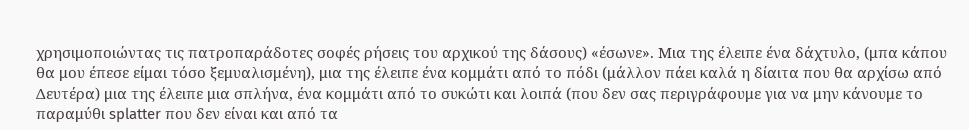χρησιμοποιώντας τις πατροπαράδοτες σοφές ρήσεις του αρχικού της δάσους) «έσωνε». Μια της έλειπε ένα δάχτυλο, (μπα κάπου θα μου έπεσε είμαι τόσο ξεμυαλισμένη), μια της έλειπε ένα κομμάτι από το πόδι (μάλλον πάει καλά η δίαιτα που θα αρχίσω από Δευτέρα) μια της έλειπε μια σπλήνα, ένα κομμάτι από το συκώτι και λοιπά (που δεν σας περιγράφουμε για να μην κάνουμε το παραμύθι splatter που δεν είναι και από τα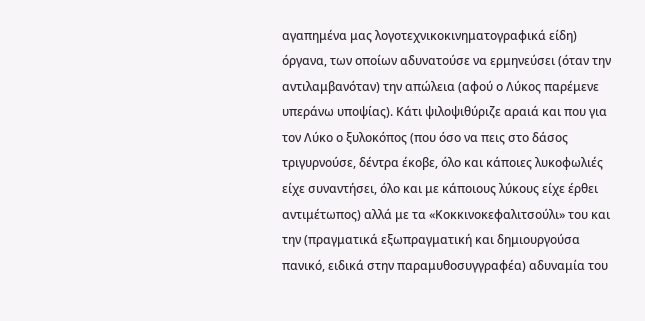αγαπημένα μας λογοτεχνικοκινηματογραφικά είδη) όργανα, των οποίων αδυνατούσε να ερμηνεύσει (όταν την αντιλαμβανόταν) την απώλεια (αφού ο Λύκος παρέμενε υπεράνω υποψίας). Κάτι ψιλοψιθύριζε αραιά και που για τον Λύκο ο ξυλοκόπος (που όσο να πεις στο δάσος τριγυρνούσε, δέντρα έκοβε, όλο και κάποιες λυκοφωλιές είχε συναντήσει, όλο και με κάποιους λύκους είχε έρθει αντιμέτωπος) αλλά με τα «Κοκκινοκεφαλιτσούλι» του και την (πραγματικά εξωπραγματική και δημιουργούσα πανικό, ειδικά στην παραμυθοσυγγραφέα) αδυναμία του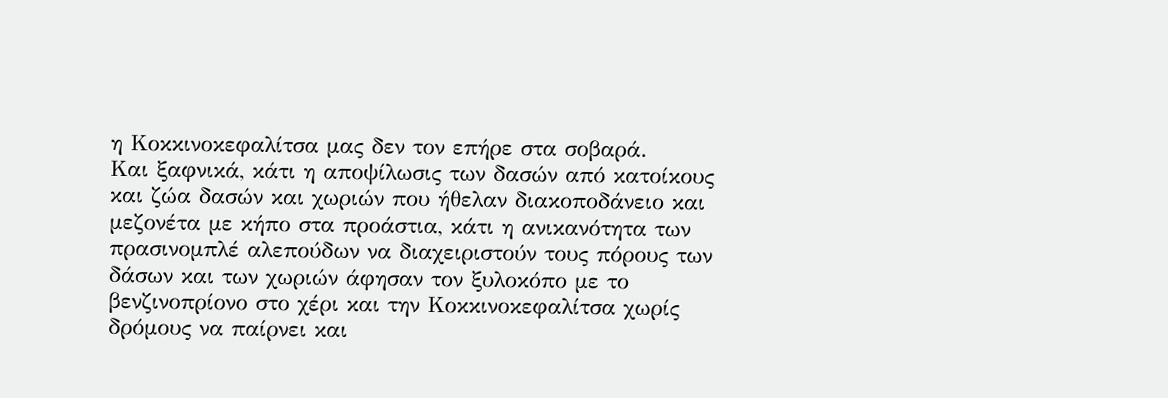η Κοκκινοκεφαλίτσα μας δεν τον επήρε στα σοβαρά.
Και ξαφνικά, κάτι η αποψίλωσις των δασών από κατοίκους και ζώα δασών και χωριών που ήθελαν διακοποδάνειο και μεζονέτα με κήπο στα προάστια, κάτι η ανικανότητα των πρασινομπλέ αλεπούδων να διαχειριστούν τους πόρους των δάσων και των χωριών άφησαν τον ξυλοκόπο με το βενζινοπρίονο στο χέρι και την Κοκκινοκεφαλίτσα χωρίς δρόμους να παίρνει και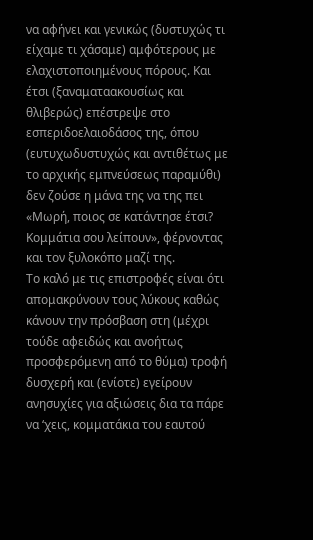να αφήνει και γενικώς (δυστυχώς τι είχαμε τι χάσαμε) αμφότερους με  ελαχιστοποιημένους πόρους. Και έτσι (ξαναματαακουσίως και θλιβερώς) επέστρεψε στο εσπεριδοελαιοδάσος της, όπου (ευτυχωδυστυχώς και αντιθέτως με το αρχικής εμπνεύσεως παραμύθι) δεν ζούσε η μάνα της να της πει «Μωρή, ποιος σε κατάντησε έτσι? Κομμάτια σου λείπουν», φέρνοντας και τον ξυλοκόπο μαζί της.
Το καλό με τις επιστροφές είναι ότι απομακρύνουν τους λύκους καθώς κάνουν την πρόσβαση στη (μέχρι τούδε αφειδώς και ανοήτως προσφερόμενη από το θύμα) τροφή δυσχερή και (ενίοτε) εγείρουν ανησυχίες για αξιώσεις δια τα πάρε να ‘χεις, κομματάκια του εαυτού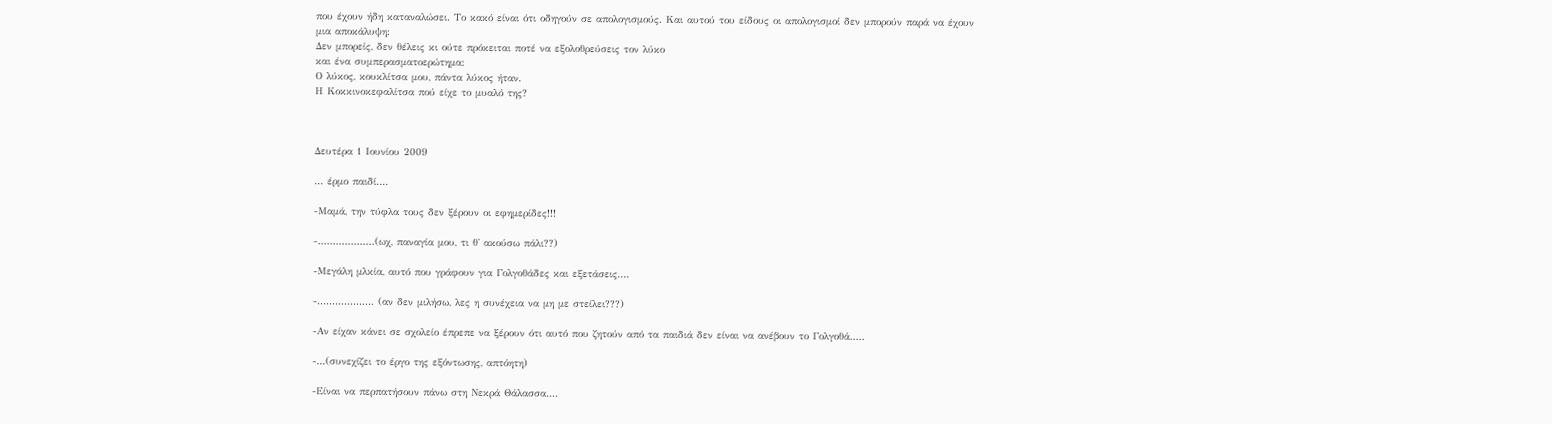που έχουν ήδη καταναλώσει. Το κακό είναι ότι οδηγούν σε απολογισμούς. Και αυτού του είδους οι απολογισμοί δεν μπορούν παρά να έχουν μια αποκάλυψη:
Δεν μπορείς, δεν θέλεις κι ούτε πρόκειται ποτέ να εξολοθρεύσεις τον λύκο
και ένα συμπερασματοερώτημα:
Ο λύκος, κουκλίτσα μου, πάντα λύκος ήταν.
Η Κοκκινοκεφαλίτσα πού είχε το μυαλό της?



Δευτέρα 1 Ιουνίου 2009

... έρμο παιδί....

-Μαμά, την τύφλα τους δεν ξέρουν οι εφημερίδες!!!

-...................(ωχ, παναγία μου, τι θ' ακούσω πάλι??)

-Μεγάλη μλκία, αυτό που γράφουν για Γολγοθάδες και εξετάσεις....

-................... (αν δεν μιλήσω, λες η συνέχεια να μη με στείλει???)

-Αν είχαν κάνει σε σχολείο έπρεπε να ξέρουν ότι αυτό που ζητούν από τα παιδιά δεν είναι να ανέβουν το Γολγοθά.....

-...(συνεχίζει το έργο της εξόντωσης, απτόητη)

-Είναι να περπατήσουν πάνω στη Νεκρά Θάλασσα....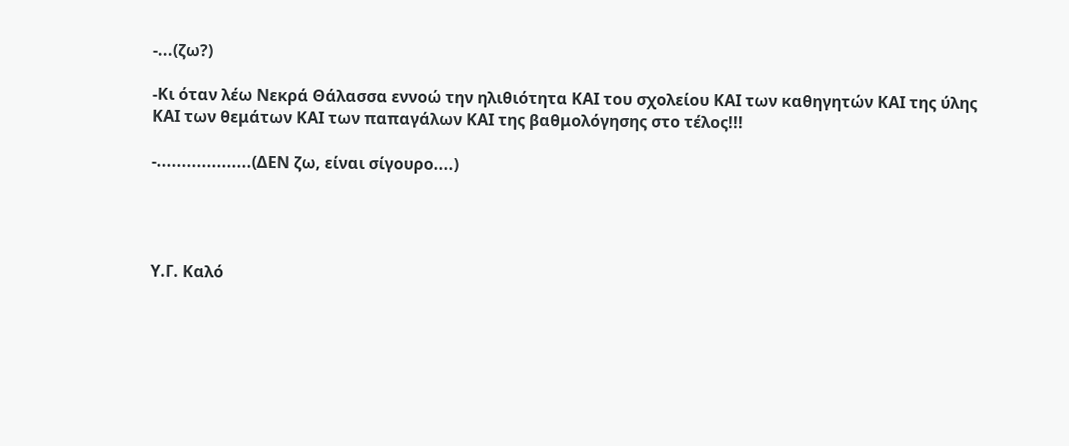-...(ζω?)

-Κι όταν λέω Νεκρά Θάλασσα εννοώ την ηλιθιότητα ΚΑΙ του σχολείου ΚΑΙ των καθηγητών ΚΑΙ της ύλης ΚΑΙ των θεμάτων ΚΑΙ των παπαγάλων ΚΑΙ της βαθμολόγησης στο τέλος!!!

-...................(ΔΕΝ ζω, είναι σίγουρο....)




Υ.Γ. Καλό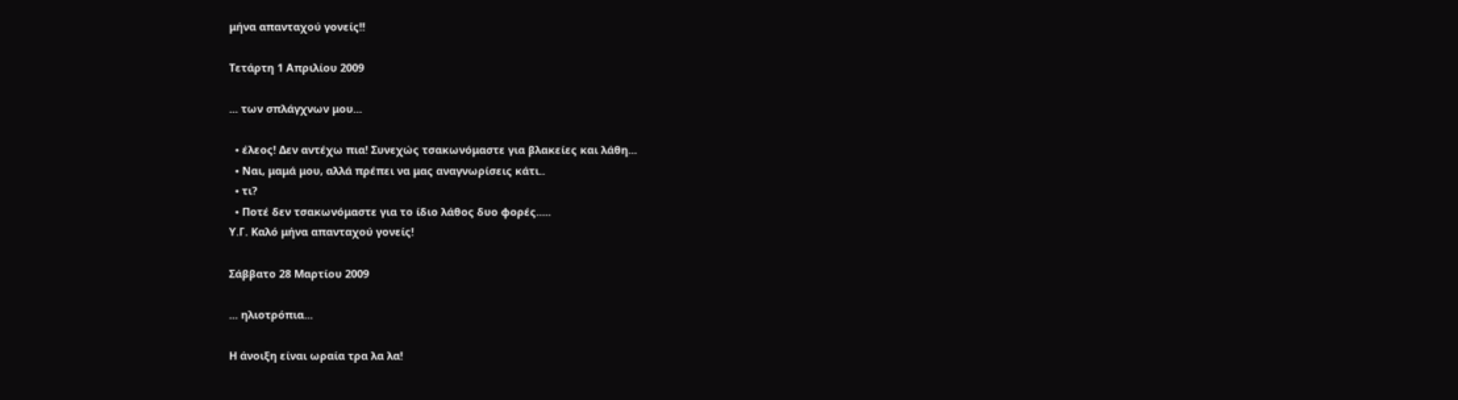μήνα απανταχού γονείς!!

Τετάρτη 1 Απριλίου 2009

... των σπλάγχνων μου...

  • έλεος! Δεν αντέχω πια! Συνεχώς τσακωνόμαστε για βλακείες και λάθη...
  • Ναι, μαμά μου, αλλά πρέπει να μας αναγνωρίσεις κάτι..
  • τι?
  • Ποτέ δεν τσακωνόμαστε για το ίδιο λάθος δυο φορές.....
Υ.Γ. Καλό μήνα απανταχού γονείς!

Σάββατο 28 Μαρτίου 2009

... ηλιοτρόπια...

Η άνοιξη είναι ωραία τρα λα λα!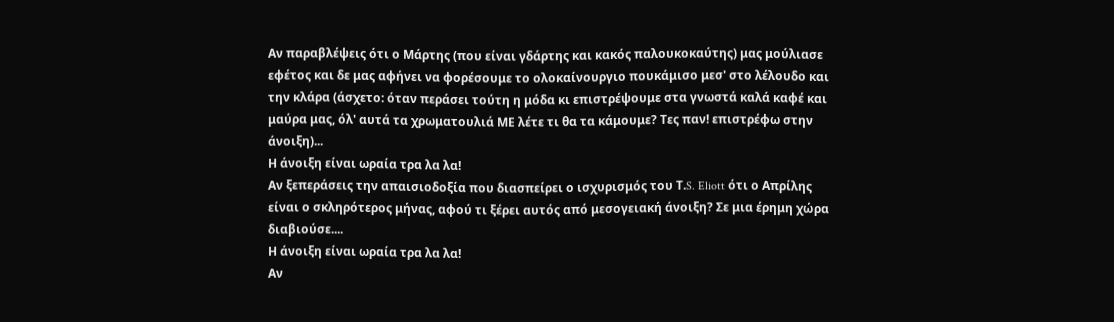Αν παραβλέψεις ότι ο Μάρτης (που είναι γδάρτης και κακός παλουκοκαύτης) μας μούλιασε εφέτος και δε μας αφήνει να φορέσουμε το ολοκαίνουργιο πουκάμισο μεσ' στο λέλουδο και την κλάρα (άσχετο: όταν περάσει τούτη η μόδα κι επιστρέψουμε στα γνωστά καλά καφέ και μαύρα μας, όλ' αυτά τα χρωματουλιά ΜΕ λέτε τι θα τα κάμουμε? Τες παν! επιστρέφω στην άνοιξη)...
Η άνοιξη είναι ωραία τρα λα λα!
Αν ξεπεράσεις την απαισιοδοξία που διασπείρει ο ισχυρισμός του Τ.S. Eliott ότι ο Απρίλης είναι ο σκληρότερος μήνας, αφού τι ξέρει αυτός από μεσογειακή άνοιξη? Σε μια έρημη χώρα διαβιούσε....
Η άνοιξη είναι ωραία τρα λα λα!
Αν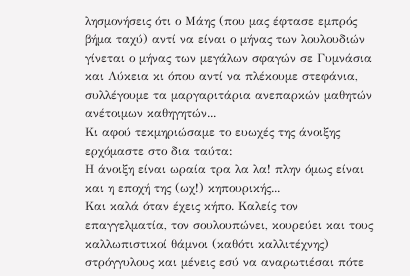λησμονήσεις ότι ο Μάης (που μας έφτασε εμπρός βήμα ταχύ) αντί να είναι ο μήνας των λουλουδιών γίνεται ο μήνας των μεγάλων σφαγών σε Γυμνάσια και Λύκεια κι όπου αντί να πλέκουμε στεφάνια, συλλέγουμε τα μαργαριτάρια ανεπαρκών μαθητών ανέτοιμων καθηγητών...
Κι αφού τεκμηριώσαμε το ευωχές της άνοιξης ερχόμαστε στο δια ταύτα:
Η άνοιξη είναι ωραία τρα λα λα! πλην όμως είναι και η εποχή της (ωχ!) κηπουρικής...
Και καλά όταν έχεις κήπο. Καλείς τον επαγγελματία, τον σουλουπώνει, κουρεύει και τους καλλωπιστικοί θάμνοι (καθότι καλλιτέχνης) στρόγγυλους και μένεις εσύ να αναρωτιέσαι πότε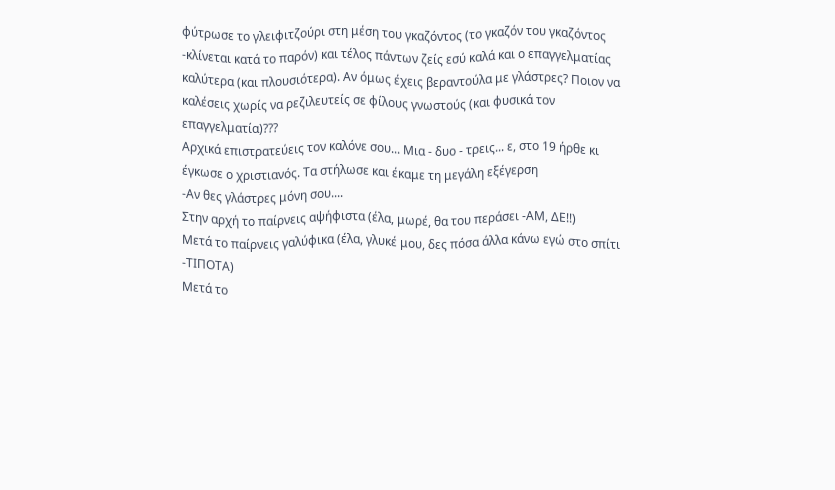φύτρωσε το γλειφιτζούρι στη μέση του γκαζόντος (το γκαζόν του γκαζόντος -κλίνεται κατά το παρόν) και τέλος πάντων ζείς εσύ καλά και ο επαγγελματίας καλύτερα (και πλουσιότερα). Αν όμως έχεις βεραντούλα με γλάστρες? Ποιον να καλέσεις χωρίς να ρεζιλευτείς σε φίλους γνωστούς (και φυσικά τον επαγγελματία)???
Αρχικά επιστρατεύεις τον καλόνε σου... Μια - δυο - τρεις... ε, στο 19 ήρθε κι έγκωσε ο χριστιανός. Τα στήλωσε και έκαμε τη μεγάλη εξέγερση
-Αν θες γλάστρες μόνη σου....
Στην αρχή το παίρνεις αψήφιστα (έλα, μωρέ, θα του περάσει -ΑΜ, ΔΕ!!)
Μετά το παίρνεις γαλύφικα (έλα, γλυκέ μου, δες πόσα άλλα κάνω εγώ στο σπίτι -ΤΙΠΟΤΑ)
Μετά το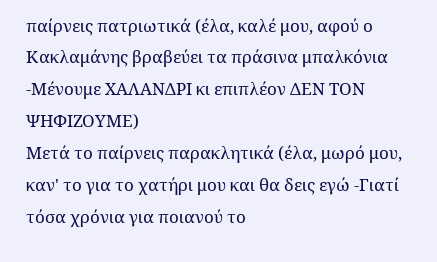παίρνεις πατριωτικά (έλα, καλέ μου, αφού ο Κακλαμάνης βραβεύει τα πράσινα μπαλκόνια -Μένουμε ΧΑΛΑΝΔΡΙ κι επιπλέον ΔΕΝ ΤΟΝ ΨΗΦΙΖΟΥΜΕ)
Μετά το παίρνεις παρακλητικά (έλα, μωρό μου, καν' το για το χατήρι μου και θα δεις εγώ -Γιατί τόσα χρόνια για ποιανού το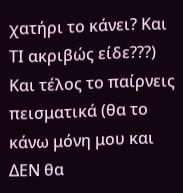χατήρι το κάνει? Και ΤΙ ακριβώς είδε???)
Και τέλος το παίρνεις πεισματικά (θα το κάνω μόνη μου και ΔΕΝ θα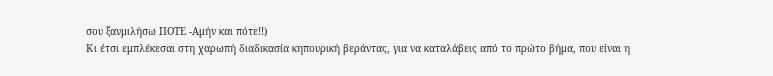σου ξανμιλήσω ΠΟΤΕ -Αμήν και πότε!!)
Κι έτσι εμπλέκεσαι στη χαρωπή διαδικασία κηπουρική βεράντας, για να καταλάβεις από το πρώτο βήμα, που είναι η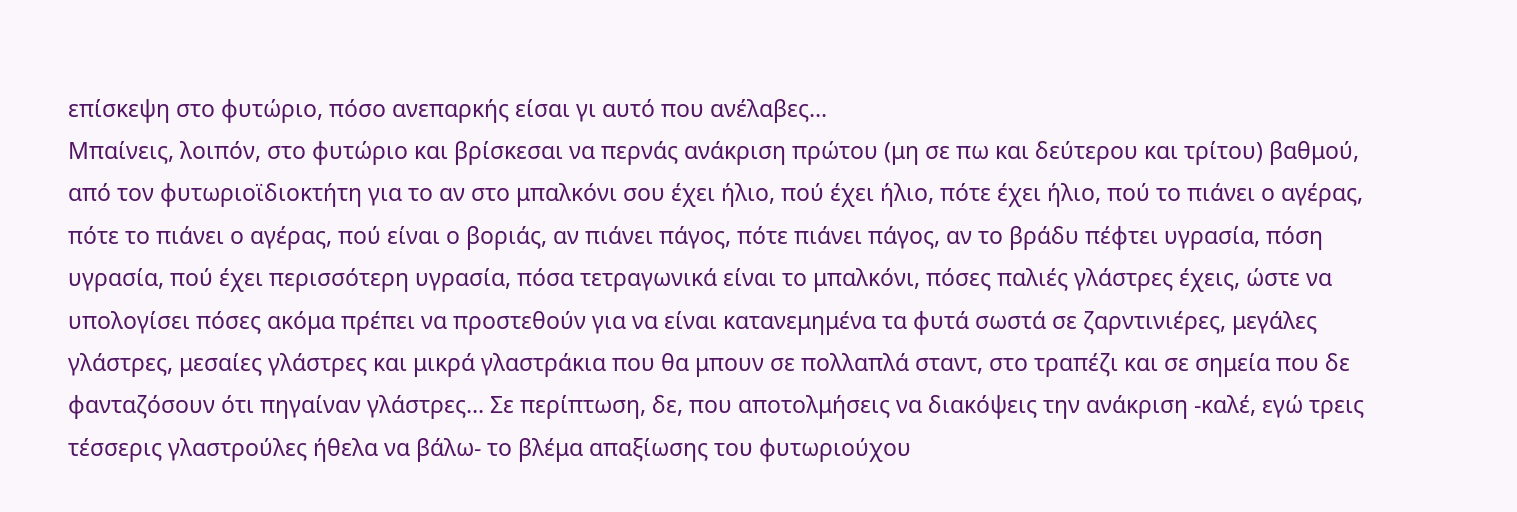επίσκεψη στο φυτώριο, πόσο ανεπαρκής είσαι γι αυτό που ανέλαβες...
Μπαίνεις, λοιπόν, στο φυτώριο και βρίσκεσαι να περνάς ανάκριση πρώτου (μη σε πω και δεύτερου και τρίτου) βαθμού, από τον φυτωριοϊδιοκτήτη για το αν στο μπαλκόνι σου έχει ήλιο, πού έχει ήλιο, πότε έχει ήλιο, πού το πιάνει ο αγέρας, πότε το πιάνει ο αγέρας, πού είναι ο βοριάς, αν πιάνει πάγος, πότε πιάνει πάγος, αν το βράδυ πέφτει υγρασία, πόση υγρασία, πού έχει περισσότερη υγρασία, πόσα τετραγωνικά είναι το μπαλκόνι, πόσες παλιές γλάστρες έχεις, ώστε να υπολογίσει πόσες ακόμα πρέπει να προστεθούν για να είναι κατανεμημένα τα φυτά σωστά σε ζαρντινιέρες, μεγάλες γλάστρες, μεσαίες γλάστρες και μικρά γλαστράκια που θα μπουν σε πολλαπλά σταντ, στο τραπέζι και σε σημεία που δε φανταζόσουν ότι πηγαίναν γλάστρες... Σε περίπτωση, δε, που αποτολμήσεις να διακόψεις την ανάκριση -καλέ, εγώ τρεις τέσσερις γλαστρούλες ήθελα να βάλω- το βλέμα απαξίωσης του φυτωριούχου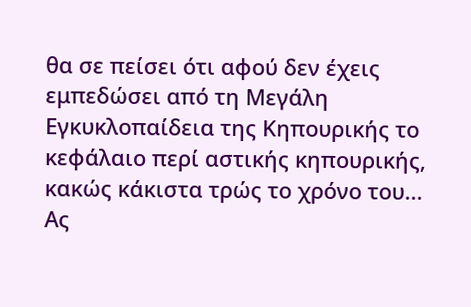θα σε πείσει ότι αφού δεν έχεις εμπεδώσει από τη Μεγάλη Εγκυκλοπαίδεια της Κηπουρικής το κεφάλαιο περί αστικής κηπουρικής, κακώς κάκιστα τρώς το χρόνο του...
Ας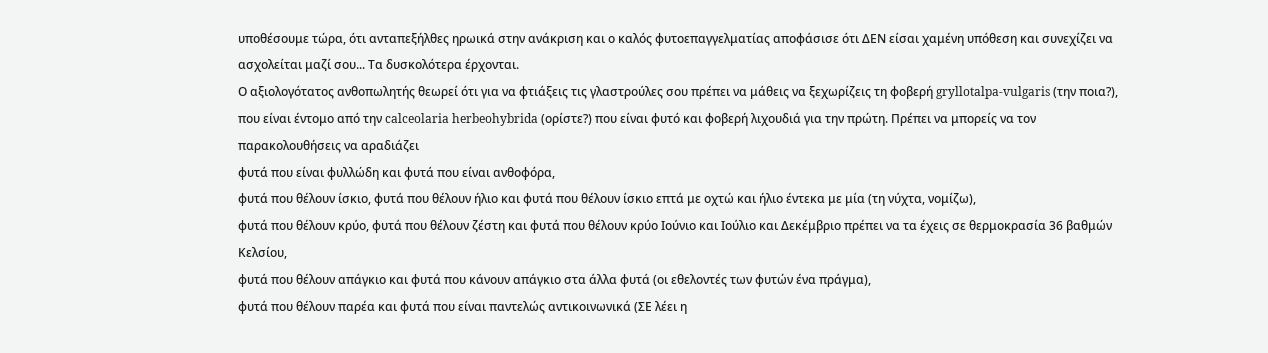υποθέσουμε τώρα, ότι ανταπεξήλθες ηρωικά στην ανάκριση και ο καλός φυτοεπαγγελματίας αποφάσισε ότι ΔΕΝ είσαι χαμένη υπόθεση και συνεχίζει να ασχολείται μαζί σου... Τα δυσκολότερα έρχονται.
Ο αξιολογότατος ανθοπωλητής θεωρεί ότι για να φτιάξεις τις γλαστρούλες σου πρέπει να μάθεις να ξεχωρίζεις τη φοβερή gryllotalpa-vulgaris (την ποια?), που είναι έντομο από την calceolaria herbeohybrida (ορίστε?) που είναι φυτό και φοβερή λιχουδιά για την πρώτη. Πρέπει να μπορείς να τον παρακολουθήσεις να αραδιάζει
φυτά που είναι φυλλώδη και φυτά που είναι ανθοφόρα,
φυτά που θέλουν ίσκιο, φυτά που θέλουν ήλιο και φυτά που θέλουν ίσκιο επτά με οχτώ και ήλιο έντεκα με μία (τη νύχτα, νομίζω),
φυτά που θέλουν κρύο, φυτά που θέλουν ζέστη και φυτά που θέλουν κρύο Ιούνιο και Ιούλιο και Δεκέμβριο πρέπει να τα έχεις σε θερμοκρασία 36 βαθμών Κελσίου,
φυτά που θέλουν απάγκιο και φυτά που κάνουν απάγκιο στα άλλα φυτά (οι εθελοντές των φυτών ένα πράγμα),
φυτά που θέλουν παρέα και φυτά που είναι παντελώς αντικοινωνικά (ΣΕ λέει η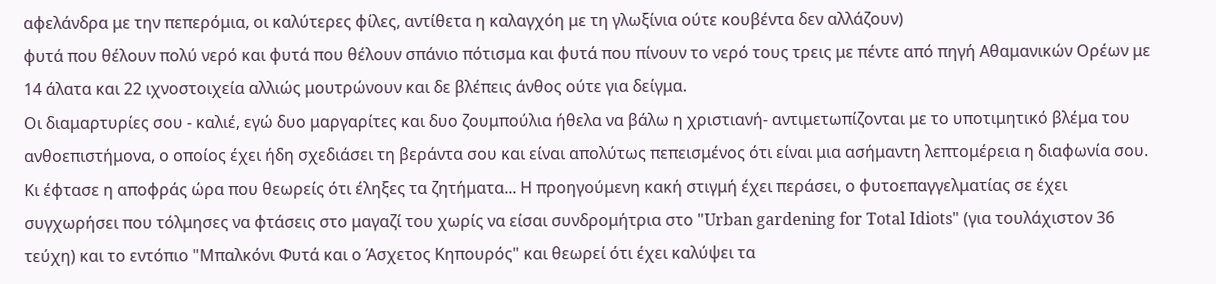αφελάνδρα με την πεπερόμια, οι καλύτερες φίλες, αντίθετα η καλαγχόη με τη γλωξίνια ούτε κουβέντα δεν αλλάζουν)
φυτά που θέλουν πολύ νερό και φυτά που θέλουν σπάνιο πότισμα και φυτά που πίνουν το νερό τους τρεις με πέντε από πηγή Αθαμανικών Ορέων με 14 άλατα και 22 ιχνοστοιχεία αλλιώς μουτρώνουν και δε βλέπεις άνθος ούτε για δείγμα.
Οι διαμαρτυρίες σου - καλιέ, εγώ δυο μαργαρίτες και δυο ζουμπούλια ήθελα να βάλω η χριστιανή- αντιμετωπίζονται με το υποτιμητικό βλέμα του ανθοεπιστήμονα, ο οποίος έχει ήδη σχεδιάσει τη βεράντα σου και είναι απολύτως πεπεισμένος ότι είναι μια ασήμαντη λεπτομέρεια η διαφωνία σου.
Κι έφτασε η αποφράς ώρα που θεωρείς ότι έληξες τα ζητήματα... Η προηγούμενη κακή στιγμή έχει περάσει, ο φυτοεπαγγελματίας σε έχει συγχωρήσει που τόλμησες να φτάσεις στο μαγαζί του χωρίς να είσαι συνδρομήτρια στο "Urban gardening for Total Idiots" (για τουλάχιστον 36 τεύχη) και το εντόπιο "Μπαλκόνι Φυτά και ο Άσχετος Κηπουρός" και θεωρεί ότι έχει καλύψει τα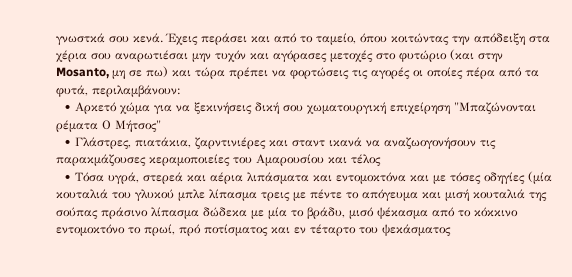γνωστκά σου κενά. Έχεις περάσει και από το ταμείο, όπου κοιτώντας την απόδειξη στα χέρια σου αναρωτιέσαι μην τυχόν και αγόρασες μετοχές στο φυτώριο (και στην Mosanto, μη σε πω) και τώρα πρέπει να φορτώσεις τις αγορές οι οποίες πέρα από τα φυτά, περιλαμβάνουν:
  • Αρκετό χώμα για να ξεκινήσεις δική σου χωματουργική επιχείρηση "Μπαζώνονται ρέματα Ο Μήτσος"
  • Γλάστρες, πιατάκια, ζαρντινιέρες και σταντ ικανά να αναζωογονήσουν τις παρακμάζουσες κεραμοποιείες του Αμαρουσίου και τέλος
  • Τόσα υγρά, στερεά και αέρια λιπάσματα και εντομοκτόνα και με τόσες οδηγίες (μία κουταλιά του γλυκού μπλε λίπασμα τρεις με πέντε το απόγευμα και μισή κουταλιά της σούπας πράσινο λίπασμα δώδεκα με μία το βράδυ, μισό ψέκασμα από το κόκκινο εντομοκτόνο το πρωί, πρό ποτίσματος και εν τέταρτο του ψεκάσματος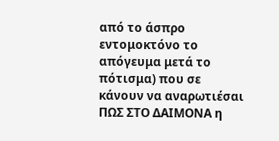από το άσπρο εντομοκτόνο το απόγευμα μετά το πότισμα) που σε κάνουν να αναρωτιέσαι ΠΩΣ ΣΤΟ ΔΑΙΜΟΝΑ η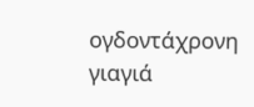ογδοντάχρονη γιαγιά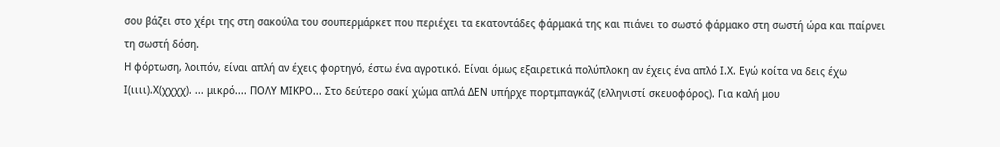σου βάζει στο χέρι της στη σακούλα του σουπερμάρκετ που περιέχει τα εκατοντάδες φάρμακά της και πιάνει το σωστό φάρμακο στη σωστή ώρα και παίρνει τη σωστή δόση.
Η φόρτωση, λοιπόν, είναι απλή αν έχεις φορτηγό, έστω ένα αγροτικό. Είναι όμως εξαιρετικά πολύπλοκη αν έχεις ένα απλό Ι.Χ. Εγώ κοίτα να δεις έχω Ι(ιιιι).Χ(χχχχ). ... μικρό.... ΠΟΛΥ ΜΙΚΡΟ... Στο δεύτερο σακί χώμα απλά ΔΕΝ υπήρχε πορτμπαγκάζ (ελληνιστί σκευοφόρος). Για καλή μου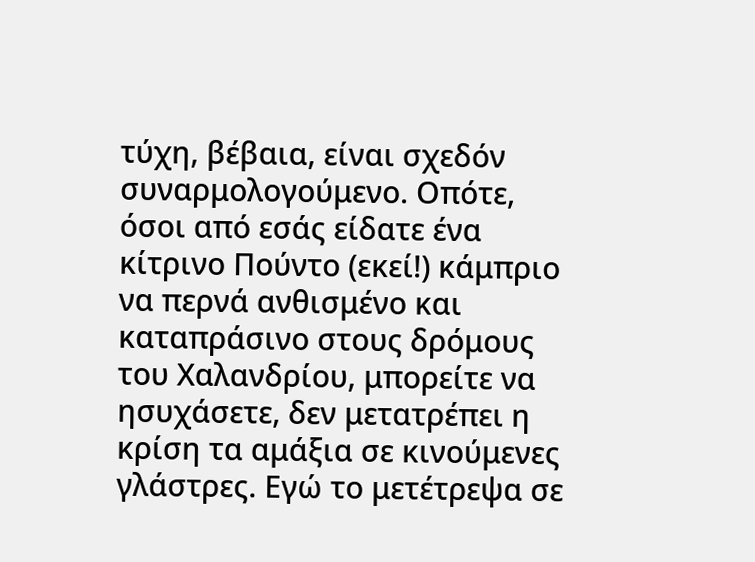τύχη, βέβαια, είναι σχεδόν συναρμολογούμενο. Οπότε, όσοι από εσάς είδατε ένα κίτρινο Πούντο (εκεί!) κάμπριο να περνά ανθισμένο και καταπράσινο στους δρόμους του Χαλανδρίου, μπορείτε να ησυχάσετε, δεν μετατρέπει η κρίση τα αμάξια σε κινούμενες γλάστρες. Εγώ το μετέτρεψα σε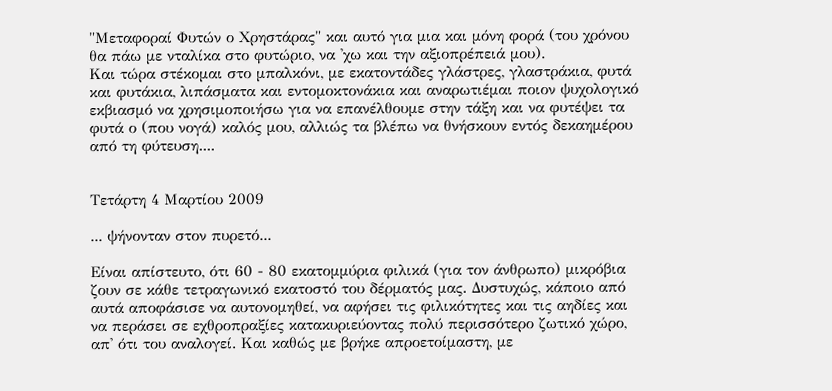"Μεταφοραί Φυτών ο Χρηστάρας" και αυτό για μια και μόνη φορά (του χρόνου θα πάω με νταλίκα στο φυτώριο, να 'χω και την αξιοπρέπειά μου).
Και τώρα στέκομαι στο μπαλκόνι, με εκατοντάδες γλάστρες, γλαστράκια, φυτά και φυτάκια, λιπάσματα και εντομοκτονάκια και αναρωτιέμαι ποιον ψυχολογικό εκβιασμό να χρησιμοποιήσω για να επανέλθουμε στην τάξη και να φυτέψει τα φυτά ο (που νογά) καλός μου, αλλιώς τα βλέπω να θνήσκουν εντός δεκαημέρου από τη φύτευση....


Τετάρτη 4 Μαρτίου 2009

... ψήνονταν στον πυρετό...

Είναι απίστευτο, ότι 60 - 80 εκατομμύρια φιλικά (για τον άνθρωπο) μικρόβια ζουν σε κάθε τετραγωνικό εκατοστό του δέρματός μας. Δυστυχώς, κάποιο από αυτά αποφάσισε να αυτονομηθεί, να αφήσει τις φιλικότητες και τις αηδίες και να περάσει σε εχθροπραξίες κατακυριεύοντας πολύ περισσότερο ζωτικό χώρο, απ' ότι του αναλογεί. Και καθώς με βρήκε απροετοίμαστη, με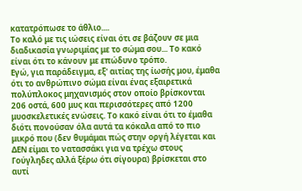κατατρόπωσε το άθλιο....
Το καλό με τις ιώσεις είναι ότι σε βάζουν σε μια διαδικασία γνωριμίας με το σώμα σου... Το κακό είναι ότι το κάνουν με επώδυνο τρόπο.
Εγώ, για παράδειγμα, εξ' αιτίας της ίωσής μου, έμαθα ότι το ανθρώπινο σώμα είναι ένας εξαιρετικά πολύπλοκος μηχανισμός στον οποίο βρίσκονται 206 οστά, 600 μυς και περισσότερες από 1200 μυοσκελετικές ενώσεις. Το κακό είναι ότι το έμαθα διότι πονούσαν όλα αυτά τα κόκαλα από το πιο μικρό που (δεν θυμάμαι πώς στην οργή λέγεται και ΔΕΝ είμαι το νατασσάκι για να τρέχω στους Γούγληδες αλλά ξέρω ότι σίγουρα) βρίσκεται στο αυτί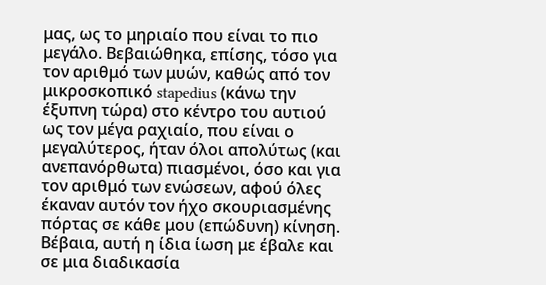μας, ως το μηριαίο που είναι το πιο μεγάλο. Βεβαιώθηκα, επίσης, τόσο για τον αριθμό των μυών, καθώς από τον μικροσκοπικό stapedius (κάνω την έξυπνη τώρα) στο κέντρο του αυτιού ως τον μέγα ραχιαίο, που είναι ο μεγαλύτερος, ήταν όλοι απολύτως (και ανεπανόρθωτα) πιασμένοι, όσο και για τον αριθμό των ενώσεων, αφού όλες έκαναν αυτόν τον ήχο σκουριασμένης πόρτας σε κάθε μου (επώδυνη) κίνηση.
Βέβαια, αυτή η ίδια ίωση με έβαλε και σε μια διαδικασία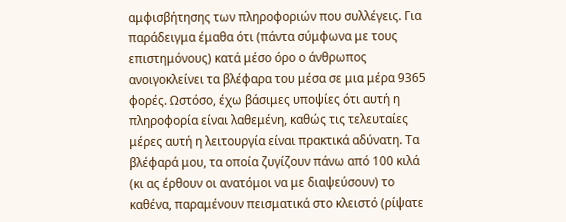αμφισβήτησης των πληροφοριών που συλλέγεις. Για παράδειγμα έμαθα ότι (πάντα σύμφωνα με τους επιστημόνους) κατά μέσο όρο ο άνθρωπος ανοιγοκλείνει τα βλέφαρα του μέσα σε μια μέρα 9365 φορές. Ωστόσο, έχω βάσιμες υποψίες ότι αυτή η πληροφορία είναι λαθεμένη, καθώς τις τελευταίες μέρες αυτή η λειτουργία είναι πρακτικά αδύνατη. Τα βλέφαρά μου, τα οποία ζυγίζουν πάνω από 100 κιλά (κι ας έρθουν οι ανατόμοι να με διαψεύσουν) το καθένα, παραμένουν πεισματικά στο κλειστό (ρίψατε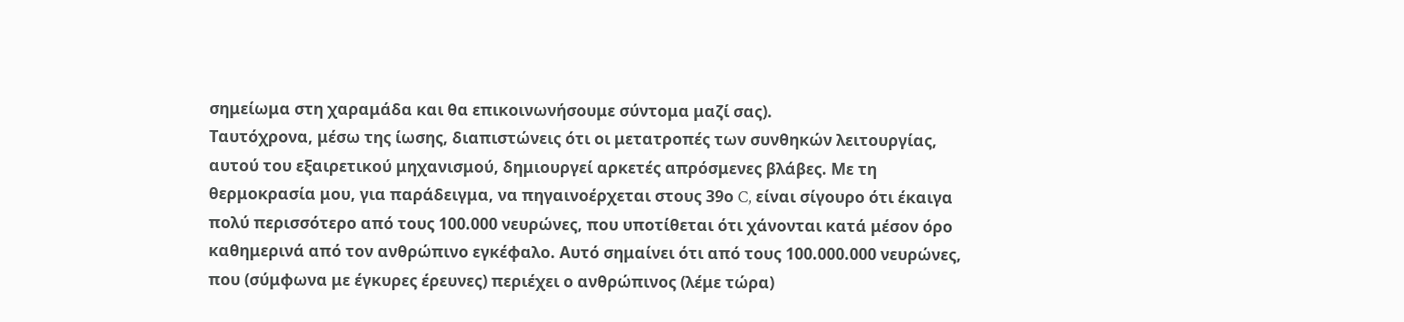σημείωμα στη χαραμάδα και θα επικοινωνήσουμε σύντομα μαζί σας).
Ταυτόχρονα, μέσω της ίωσης, διαπιστώνεις ότι οι μετατροπές των συνθηκών λειτουργίας, αυτού του εξαιρετικού μηχανισμού, δημιουργεί αρκετές απρόσμενες βλάβες. Με τη θερμοκρασία μου, για παράδειγμα, να πηγαινοέρχεται στους 39ο C, είναι σίγουρο ότι έκαιγα πολύ περισσότερο από τους 100.000 νευρώνες, που υποτίθεται ότι χάνονται κατά μέσον όρο καθημερινά από τον ανθρώπινο εγκέφαλο. Αυτό σημαίνει ότι από τους 100.000.000 νευρώνες, που (σύμφωνα με έγκυρες έρευνες) περιέχει ο ανθρώπινος (λέμε τώρα)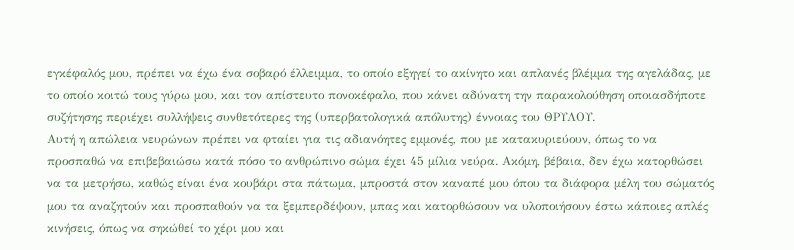εγκέφαλός μου, πρέπει να έχω ένα σοβαρό έλλειμμα, το οποίο εξηγεί το ακίνητο και απλανές βλέμμα της αγελάδας, με το οποίο κοιτώ τους γύρω μου, και τον απίστευτο πονοκέφαλο, που κάνει αδύνατη την παρακολούθηση οποιασδήποτε συζήτησης περιέχει συλλήψεις συνθετότερες της (υπερβατολογικά απόλυτης) έννοιας του ΘΡΥΛΟΥ.
Αυτή η απώλεια νευρώνων πρέπει να φταίει για τις αδιανόητες εμμονές, που με κατακυριεύουν, όπως το να προσπαθώ να επιβεβαιώσω κατά πόσο το ανθρώπινο σώμα έχει 45 μίλια νεύρα. Ακόμη, βέβαια, δεν έχω κατορθώσει να τα μετρήσω, καθώς είναι ένα κουβάρι στα πάτωμα, μπροστά στον καναπέ μου όπου τα διάφορα μέλη του σώματός μου τα αναζητούν και προσπαθούν να τα ξεμπερδέψουν, μπας και κατορθώσουν να υλοποιήσουν έστω κάποιες απλές κινήσεις, όπως να σηκώθεί το χέρι μου και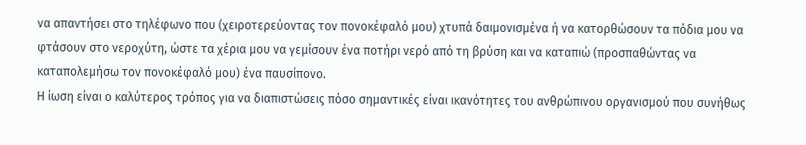να απαντήσει στο τηλέφωνο που (χειροτερεύοντας τον πονοκέφαλό μου) χτυπά δαιμονισμένα ή να κατορθώσουν τα πόδια μου να φτάσουν στο νεροχύτη, ώστε τα χέρια μου να γεμίσουν ένα ποτήρι νερό από τη βρύση και να καταπιώ (προσπαθώντας να καταπολεμήσω τον πονοκέφαλό μου) ένα παυσίπονο.
Η ίωση είναι ο καλύτερος τρόπος για να διαπιστώσεις πόσο σημαντικές είναι ικανότητες του ανθρώπινου οργανισμού που συνήθως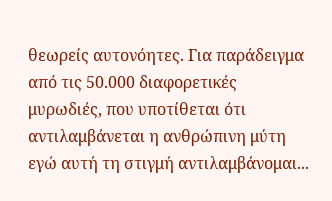θεωρείς αυτονόητες. Για παράδειγμα από τις 50.000 διαφορετικές μυρωδιές, που υποτίθεται ότι αντιλαμβάνεται η ανθρώπινη μύτη εγώ αυτή τη στιγμή αντιλαμβάνομαι...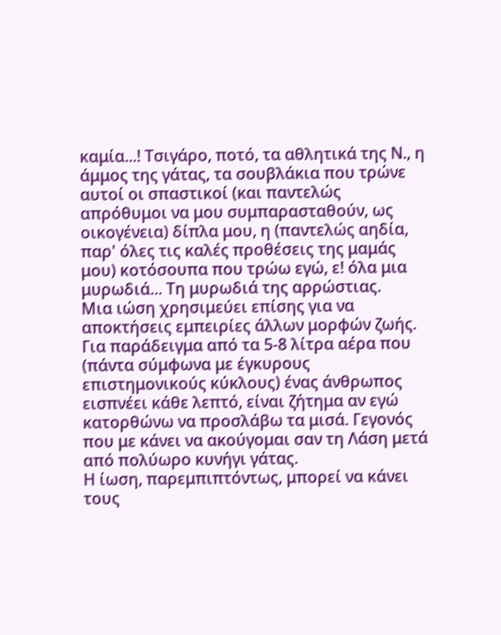καμία...! Τσιγάρο, ποτό, τα αθλητικά της Ν., η άμμος της γάτας, τα σουβλάκια που τρώνε αυτοί οι σπαστικοί (και παντελώς απρόθυμοι να μου συμπαρασταθούν, ως οικογένεια) δίπλα μου, η (παντελώς αηδία, παρ' όλες τις καλές προθέσεις της μαμάς μου) κοτόσουπα που τρώω εγώ, ε! όλα μια μυρωδιά... Τη μυρωδιά της αρρώστιας.
Μια ιώση χρησιμεύει επίσης για να αποκτήσεις εμπειρίες άλλων μορφών ζωής. Για παράδειγμα από τα 5-8 λίτρα αέρα που (πάντα σύμφωνα με έγκυρους επιστημονικούς κύκλους) ένας άνθρωπος εισπνέει κάθε λεπτό, είναι ζήτημα αν εγώ κατορθώνω να προσλάβω τα μισά. Γεγονός που με κάνει να ακούγομαι σαν τη Λάση μετά από πολύωρο κυνήγι γάτας.
Η ίωση, παρεμπιπτόντως, μπορεί να κάνει τους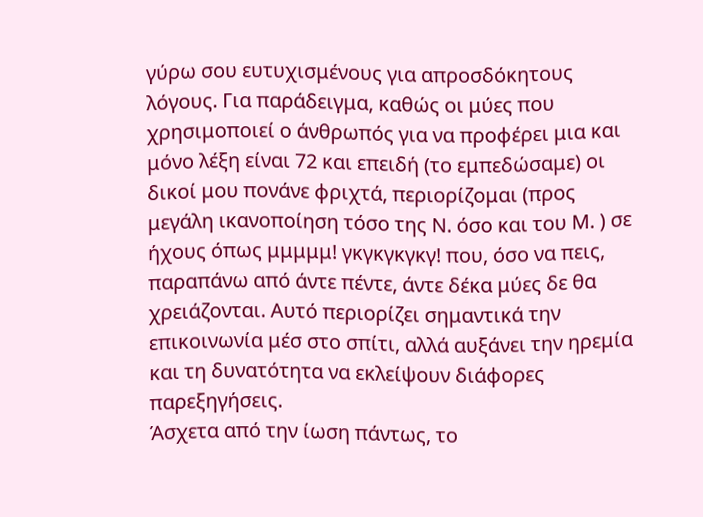γύρω σου ευτυχισμένους για απροσδόκητους λόγους. Για παράδειγμα, καθώς οι μύες που χρησιμοποιεί ο άνθρωπός για να προφέρει μια και μόνο λέξη είναι 72 και επειδή (το εμπεδώσαμε) οι δικοί μου πονάνε φριχτά, περιορίζομαι (προς μεγάλη ικανοποίηση τόσο της Ν. όσο και του Μ. ) σε ήχους όπως μμμμμ! γκγκγκγκγ! που, όσο να πεις, παραπάνω από άντε πέντε, άντε δέκα μύες δε θα χρειάζονται. Αυτό περιορίζει σημαντικά την επικοινωνία μέσ στο σπίτι, αλλά αυξάνει την ηρεμία και τη δυνατότητα να εκλείψουν διάφορες παρεξηγήσεις.
Άσχετα από την ίωση πάντως, το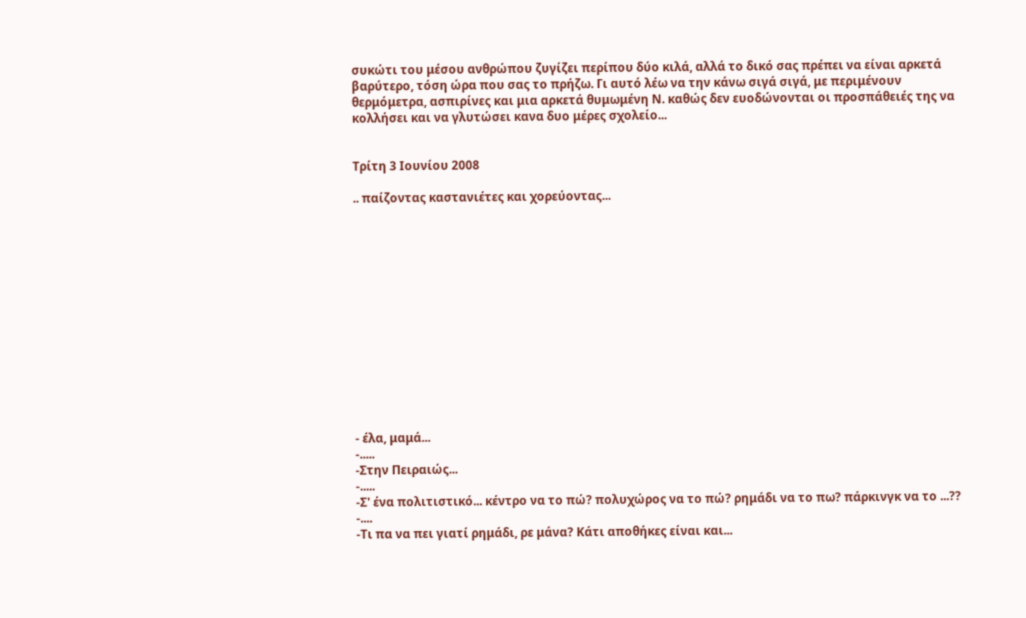συκώτι του μέσου ανθρώπου ζυγίζει περίπου δύο κιλά, αλλά το δικό σας πρέπει να είναι αρκετά βαρύτερο, τόση ώρα που σας το πρήζω. Γι αυτό λέω να την κάνω σιγά σιγά, με περιμένουν θερμόμετρα, ασπιρίνες και μια αρκετά θυμωμένη Ν. καθώς δεν ευοδώνονται οι προσπάθειές της να κολλήσει και να γλυτώσει κανα δυο μέρες σχολείο...


Τρίτη 3 Ιουνίου 2008

.. παίζοντας καστανιέτες και χορεύοντας...














- έλα, μαμά...
-.....
-Στην Πειραιώς...
-.....
-Σ' ένα πολιτιστικό... κέντρο να το πώ? πολυχώρος να το πώ? ρημάδι να το πω? πάρκινγκ να το ...??
-....
-Τι πα να πει γιατί ρημάδι, ρε μάνα? Κάτι αποθήκες είναι και...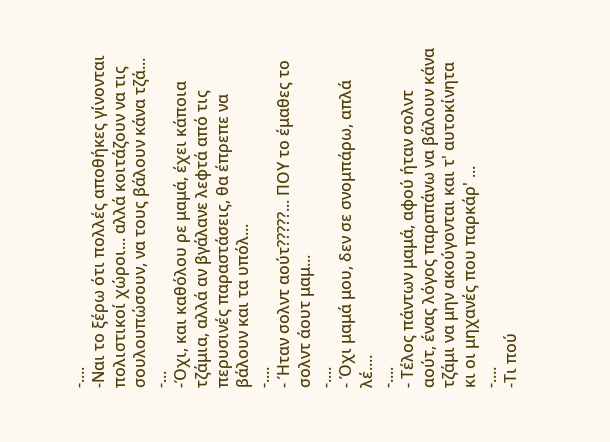-....
-Ναι το ξέρω ότι πολλές αποθήκες γίνονται πολιστικοί χώροι... αλλά κοιτάζουν να τις σουλουπώσουν, να τους βάλουν κάνα τζά...
-...
-Όχι, και καθόλου ρε μαμά, έχει κάποια τζάμια, αλλά αν βγάλανε λεφτά από τις περυσινές παραστάσεις, θα έπρεπε να βάλουν και τα υπόλ...
-....
- Ήταν σολντ αούτ?????... ΠΟΥ το έμαθες το σολντ άουτ μαμ...
-....
- Όχι μαμά μου, δεν σε σνομπάρω, απλά λέ....
-....
- Τέλος πάντων μαμά, αφού ήταν σολντ αούτ, ένας λόγος παραπάνω να βάλουν κάνα τζάμι να μην ακούγονται και τ' αυτοκίνητα κι οι μηχανές που παρκάρ' ...
-....
-Τι πού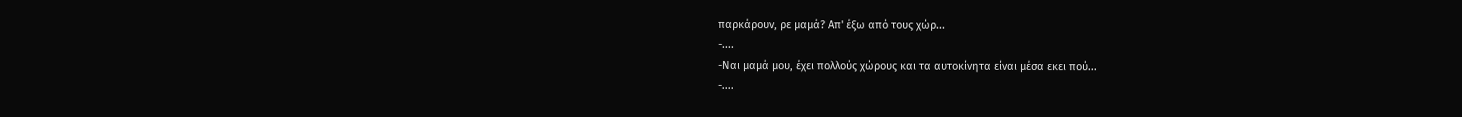παρκάρουν, ρε μαμά? Απ' έξω από τους χώρ...
-....
-Ναι μαμά μου, έχει πολλούς χώρους και τα αυτοκίνητα είναι μέσα εκει πού...
-....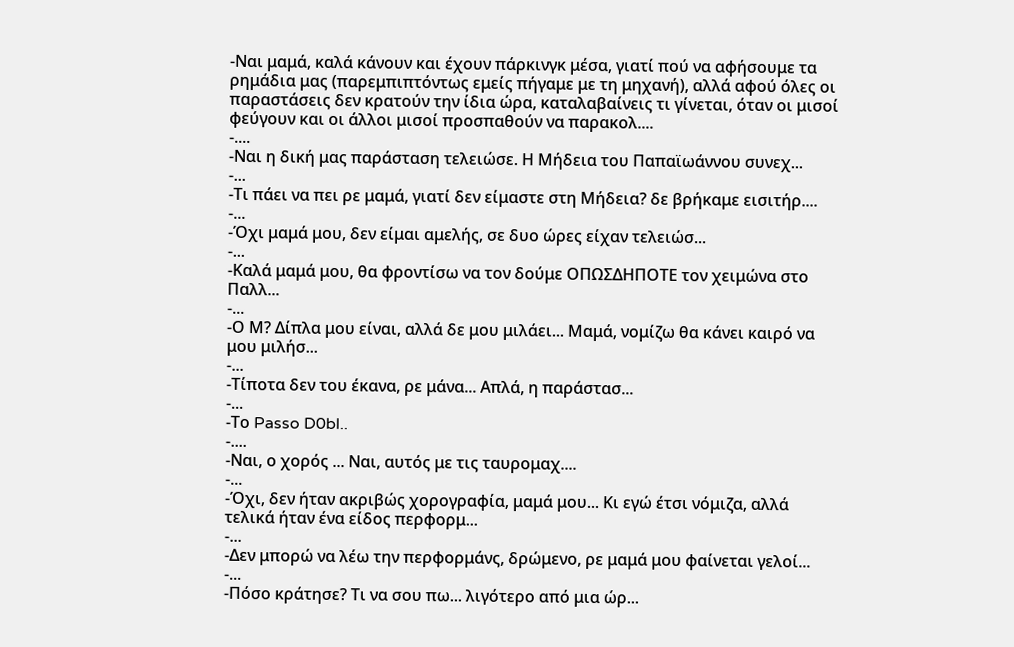-Ναι μαμά, καλά κάνουν και έχουν πάρκινγκ μέσα, γιατί πού να αφήσουμε τα ρημάδια μας (παρεμπιπτόντως εμείς πήγαμε με τη μηχανή), αλλά αφού όλες οι παραστάσεις δεν κρατούν την ίδια ώρα, καταλαβαίνεις τι γίνεται, όταν οι μισοί φεύγουν και οι άλλοι μισοί προσπαθούν να παρακολ....
-....
-Ναι η δική μας παράσταση τελειώσε. Η Μήδεια του Παπαϊωάννου συνεχ...
-...
-Τι πάει να πει ρε μαμά, γιατί δεν είμαστε στη Μήδεια? δε βρήκαμε εισιτήρ....
-...
-Όχι μαμά μου, δεν είμαι αμελής, σε δυο ώρες είχαν τελειώσ...
-...
-Καλά μαμά μου, θα φροντίσω να τον δούμε ΟΠΩΣΔΗΠΟΤΕ τον χειμώνα στο Παλλ...
-...
-Ο Μ? Δίπλα μου είναι, αλλά δε μου μιλάει... Μαμά, νομίζω θα κάνει καιρό να μου μιλήσ...
-...
-Τίποτα δεν του έκανα, ρε μάνα... Απλά, η παράστασ...
-...
-Το Passo D0bl..
-....
-Ναι, ο χορός ... Ναι, αυτός με τις ταυρομαχ....
-...
-Όχι, δεν ήταν ακριβώς χορογραφία, μαμά μου... Κι εγώ έτσι νόμιζα, αλλά τελικά ήταν ένα είδος περφορμ...
-...
-Δεν μπορώ να λέω την περφορμάνς, δρώμενο, ρε μαμά μου φαίνεται γελοί...
-...
-Πόσο κράτησε? Τι να σου πω... λιγότερο από μια ώρ...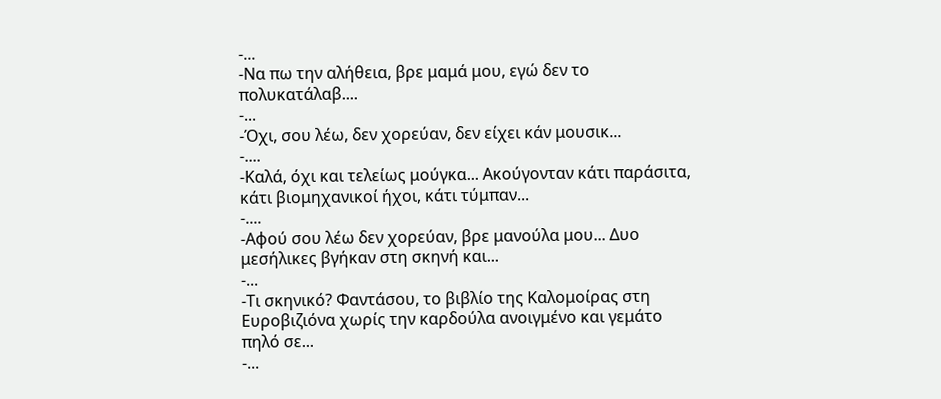-...
-Να πω την αλήθεια, βρε μαμά μου, εγώ δεν το πολυκατάλαβ....
-...
-Όχι, σου λέω, δεν χορεύαν, δεν είχει κάν μουσικ...
-....
-Καλά, όχι και τελείως μούγκα... Ακούγονταν κάτι παράσιτα, κάτι βιομηχανικοί ήχοι, κάτι τύμπαν...
-....
-Αφού σου λέω δεν χορεύαν, βρε μανούλα μου... Δυο μεσήλικες βγήκαν στη σκηνή και...
-...
-Τι σκηνικό? Φαντάσου, το βιβλίο της Καλομοίρας στη Ευροβιζιόνα χωρίς την καρδούλα ανοιγμένο και γεμάτο πηλό σε...
-...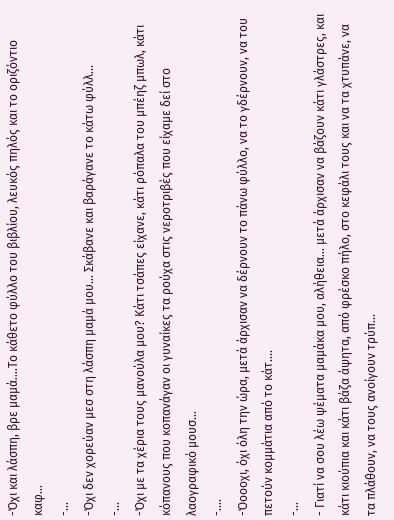-Όχι και λάσπη, βρε μαμά....Το κάθετο φύλλο του βιβλίου, λευκός πηλός και το οριζόντιο καφ...
-...
-Όχι δεν χορεύαν μεσ στη λάσπη μαμά μου... Σκάβανε και βαράγανε το κάτω φύλλ...
-...
-Όχι με τα χέρια τους μανούλα μου? Κάτι τσάπες είχανε, κάτι ρόπαλα του μπέηζ μπωλ, κάτι κόπανους που κοπανάγαν οι γυναίκες τα ρούχα στις νεροτριβές που είχαμε δεί στο λαογραφικό μουσ...
-....
-Όοοοχι, όχι όλη την ώρα, μετά άρχισαν να δέρνουν το πάνω φύλλο, να το γδέρνουν, να του πετούν κομμάτια από το κάτ....
-...
- Γιατί να σου λέω ψέματα μαμάκα μου, αλήθεια... μετά άρχισαν να βάζουν κάτι γλάστρες, και κάτι κιούπια και κάτι βάζα άψητα, από φρέσκο πήλο, στο κεφάλι τους και να τα χτυπάνε, να τα πλάθουν, να τους ανοίγουν τρύπ...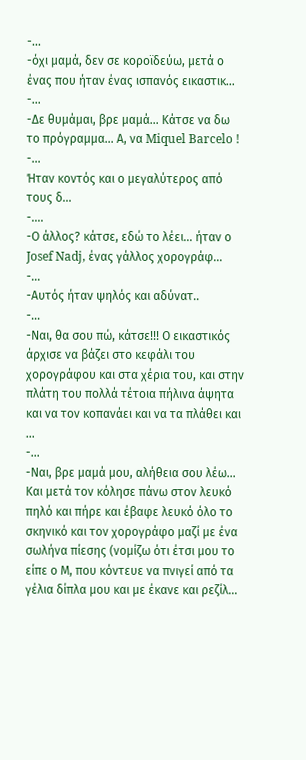-...
-όχι μαμά, δεν σε κοροϊδεύω, μετά ο ένας που ήταν ένας ισπανός εικαστικ...
-...
-Δε θυμάμαι, βρε μαμά... Κάτσε να δω το πρόγραμμα... Α, να Miquel Barcelo !
-...
Ήταν κοντός και ο μεγαλύτερος από τους δ...
-....
-Ο άλλος? κάτσε, εδώ το λέει... ήταν ο Josef Nadj, ένας γάλλος χορογράφ...
-...
-Αυτός ήταν ψηλός και αδύνατ..
-...
-Ναι, θα σου πώ, κάτσε!!! Ο εικαστικός άρχισε να βάζει στο κεφάλι του χορογράφου και στα χέρια του, και στην πλάτη του πολλά τέτοια πήλινα άψητα και να τον κοπανάει και να τα πλάθει και ...
-...
-Ναι, βρε μαμά μου, αλήθεια σου λέω... Και μετά τον κόλησε πάνω στον λευκό πηλό και πήρε και έβαφε λευκό όλο το σκηνικό και τον χορογράφο μαζί με ένα σωλήνα πίεσης (νομίζω ότι έτσι μου το είπε ο Μ, που κόντευε να πνιγεί από τα γέλια δίπλα μου και με έκανε και ρεζίλ...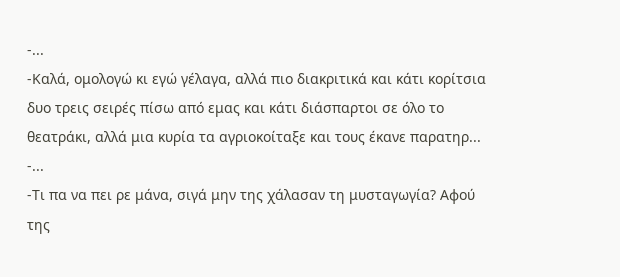-...
-Καλά, ομολογώ κι εγώ γέλαγα, αλλά πιο διακριτικά και κάτι κορίτσια δυο τρεις σειρές πίσω από εμας και κάτι διάσπαρτοι σε όλο το θεατράκι, αλλά μια κυρία τα αγριοκοίταξε και τους έκανε παρατηρ...
-...
-Τι πα να πει ρε μάνα, σιγά μην της χάλασαν τη μυσταγωγία? Αφού της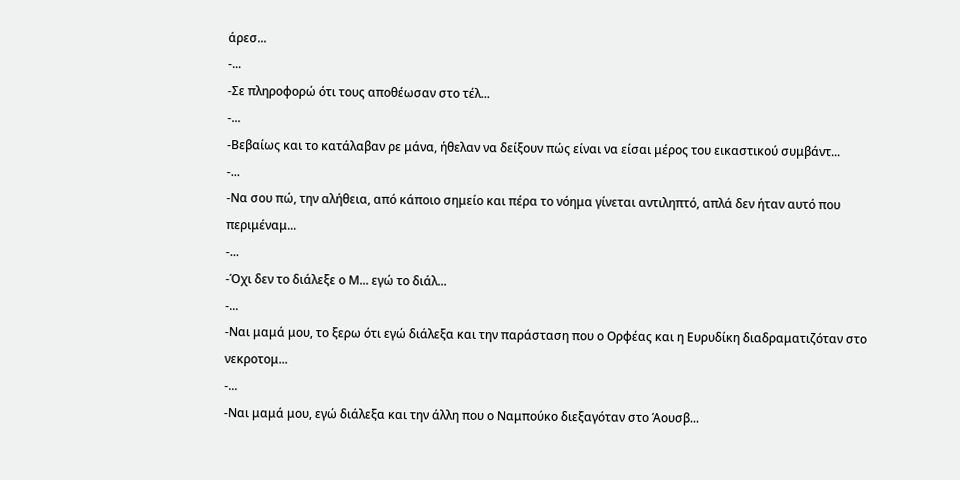άρεσ...
-...
-Σε πληροφορώ ότι τους αποθέωσαν στο τέλ...
-...
-Βεβαίως και το κατάλαβαν ρε μάνα, ήθελαν να δείξουν πώς είναι να είσαι μέρος του εικαστικού συμβάντ...
-...
-Να σου πώ, την αλήθεια, από κάποιο σημείο και πέρα το νόημα γίνεται αντιληπτό, απλά δεν ήταν αυτό που περιμέναμ...
-...
-Όχι δεν το διάλεξε ο Μ... εγώ το διάλ...
-...
-Ναι μαμά μου, το ξερω ότι εγώ διάλεξα και την παράσταση που ο Ορφέας και η Ευρυδίκη διαδραματιζόταν στο νεκροτομ...
-...
-Ναι μαμά μου, εγώ διάλεξα και την άλλη που ο Ναμπούκο διεξαγόταν στο Άουσβ...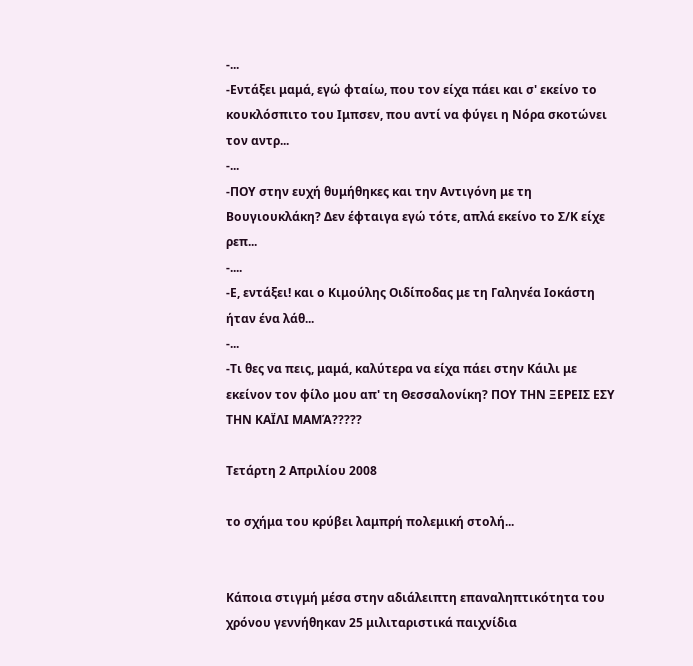-...
-Εντάξει μαμά, εγώ φταίω, που τον είχα πάει και σ' εκείνο το κουκλόσπιτο του Ιμπσεν, που αντί να φύγει η Νόρα σκοτώνει τον αντρ...
-...
-ΠΟΥ στην ευχή θυμήθηκες και την Αντιγόνη με τη Βουγιουκλάκη? Δεν έφταιγα εγώ τότε, απλά εκείνο το Σ/Κ είχε ρεπ...
-....
-Ε, εντάξει! και ο Κιμούλης Οιδίποδας με τη Γαληνέα Ιοκάστη ήταν ένα λάθ...
-...
-Τι θες να πεις, μαμά, καλύτερα να είχα πάει στην Κάιλι με εκείνον τον φίλο μου απ' τη Θεσσαλονίκη? ΠΟΥ ΤΗΝ ΞΕΡΕΙΣ ΕΣΥ ΤΗΝ ΚΑΪΛΙ ΜΑΜΆ?????

Τετάρτη 2 Απριλίου 2008

το σχήμα του κρύβει λαμπρή πολεμική στολή...


Κάποια στιγμή μέσα στην αδιάλειπτη επαναληπτικότητα του χρόνου γεννήθηκαν 25 μιλιταριστικά παιχνίδια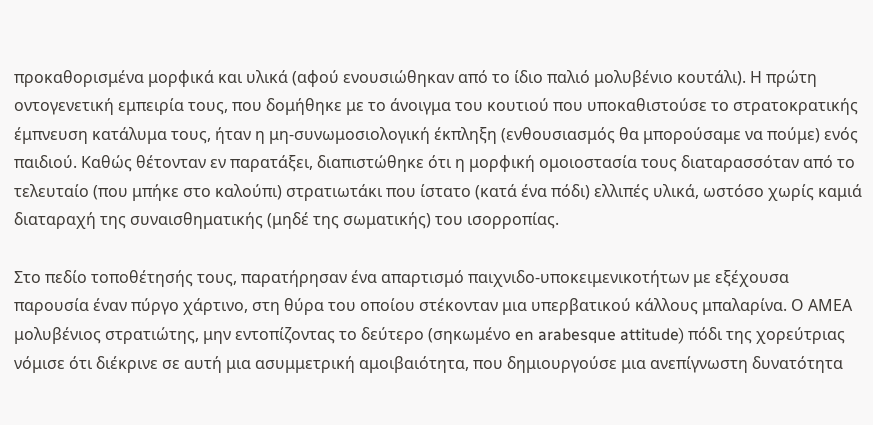προκαθορισμένα μορφικά και υλικά (αφού ενουσιώθηκαν από το ίδιο παλιό μολυβένιο κουτάλι). Η πρώτη οντογενετική εμπειρία τους, που δομήθηκε με το άνοιγμα του κουτιού που υποκαθιστούσε το στρατοκρατικής έμπνευση κατάλυμα τους, ήταν η μη-συνωμοσιολογική έκπληξη (ενθουσιασμός θα μπορούσαμε να πούμε) ενός παιδιού. Καθώς θέτονταν εν παρατάξει, διαπιστώθηκε ότι η μορφική ομοιοστασία τους διαταρασσόταν από το τελευταίο (που μπήκε στο καλούπι) στρατιωτάκι που ίστατο (κατά ένα πόδι) ελλιπές υλικά, ωστόσο χωρίς καμιά διαταραχή της συναισθηματικής (μηδέ της σωματικής) του ισορροπίας.

Στο πεδίο τοποθέτησής τους, παρατήρησαν ένα απαρτισμό παιχνιδο-υποκειμενικοτήτων με εξέχουσα παρουσία έναν πύργο χάρτινο, στη θύρα του οποίου στέκονταν μια υπερβατικού κάλλους μπαλαρίνα. Ο ΑΜΕΑ μολυβένιος στρατιώτης, μην εντοπίζοντας το δεύτερο (σηκωμένο en arabesque attitude) πόδι της χορεύτριας νόμισε ότι διέκρινε σε αυτή μια ασυμμετρική αμοιβαιότητα, που δημιουργούσε μια ανεπίγνωστη δυνατότητα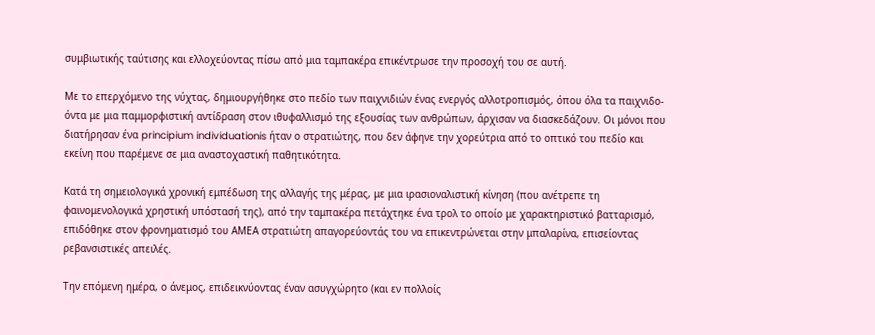συμβιωτικής ταύτισης και ελλοχεύοντας πίσω από μια ταμπακέρα επικέντρωσε την προσοχή του σε αυτή.

Με το επερχόμενο της νύχτας, δημιουργήθηκε στο πεδίο των παιχνιδιών ένας ενεργός αλλοτροπισμός, όπου όλα τα παιχνιδο-όντα με μια παμμορφιστική αντίδραση στον ιθυφαλλισμό της εξουσίας των ανθρώπων, άρχισαν να διασκεδάζουν. Οι μόνοι που διατήρησαν ένα principium individuationis ήταν ο στρατιώτης, που δεν άφηνε την χορεύτρια από το οπτικό του πεδίο και εκείνη που παρέμενε σε μια αναστοχαστική παθητικότητα.

Κατά τη σημειολογικά χρονική εμπέδωση της αλλαγής της μέρας, με μια ιρασιοναλιστική κίνηση (που ανέτρεπε τη φαινομενολογικά χρηστική υπόστασή της), από την ταμπακέρα πετάχτηκε ένα τρολ το οποίο με χαρακτηριστικό βατταρισμό, επιδόθηκε στον φρονηματισμό του ΑΜΕΑ στρατιώτη απαγορεύοντάς του να επικεντρώνεται στην μπαλαρίνα, επισείοντας ρεβανσιστικές απειλές.

Την επόμενη ημέρα, ο άνεμος, επιδεικνύοντας έναν ασυγχώρητο (και εν πολλοίς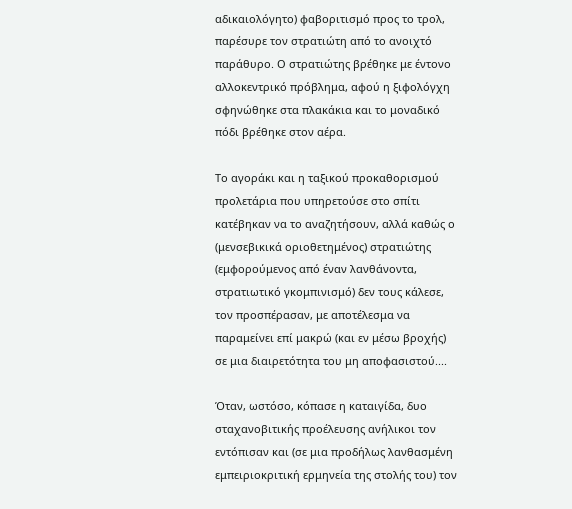αδικαιολόγητο) φαβοριτισμό προς το τρολ, παρέσυρε τον στρατιώτη από το ανοιχτό παράθυρο. Ο στρατιώτης βρέθηκε με έντονο αλλοκεντρικό πρόβλημα, αφού η ξιφολόγχη σφηνώθηκε στα πλακάκια και το μοναδικό πόδι βρέθηκε στον αέρα.

Το αγοράκι και η ταξικού προκαθορισμού προλετάρια που υπηρετούσε στο σπίτι κατέβηκαν να το αναζητήσουν, αλλά καθώς ο (μενσεβικικά οριοθετημένος) στρατιώτης (εμφορούμενος από έναν λανθάνοντα, στρατιωτικό γκομπινισμό) δεν τους κάλεσε, τον προσπέρασαν, με αποτέλεσμα να παραμείνει επί μακρώ (και εν μέσω βροχής) σε μια διαιρετότητα του μη αποφασιστού....

Όταν, ωστόσο, κόπασε η καταιγίδα, δυο σταχανοβιτικής προέλευσης ανήλικοι τον εντόπισαν και (σε μια προδήλως λανθασμένη εμπειριοκριτική ερμηνεία της στολής του) τον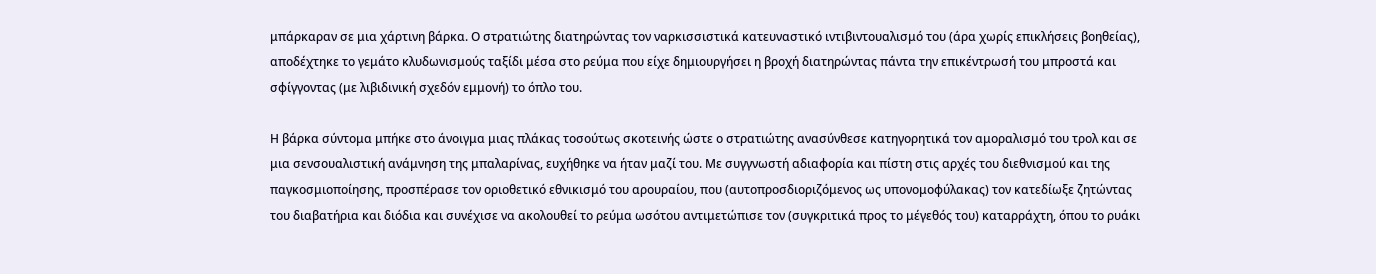μπάρκαραν σε μια χάρτινη βάρκα. Ο στρατιώτης διατηρώντας τον ναρκισσιστικά κατευναστικό ιντιβιντουαλισμό του (άρα χωρίς επικλήσεις βοηθείας), αποδέχτηκε το γεμάτο κλυδωνισμούς ταξίδι μέσα στο ρεύμα που είχε δημιουργήσει η βροχή διατηρώντας πάντα την επικέντρωσή του μπροστά και σφίγγοντας (με λιβιδινική σχεδόν εμμονή) το όπλο του.

Η βάρκα σύντομα μπήκε στο άνοιγμα μιας πλάκας τοσούτως σκοτεινής ώστε ο στρατιώτης ανασύνθεσε κατηγορητικά τον αμοραλισμό του τρολ και σε μια σενσουαλιστική ανάμνηση της μπαλαρίνας, ευχήθηκε να ήταν μαζί του. Με συγγνωστή αδιαφορία και πίστη στις αρχές του διεθνισμού και της παγκοσμιοποίησης, προσπέρασε τον οριοθετικό εθνικισμό του αρουραίου, που (αυτοπροσδιοριζόμενος ως υπονομοφύλακας) τον κατεδίωξε ζητώντας του διαβατήρια και διόδια και συνέχισε να ακολουθεί το ρεύμα ωσότου αντιμετώπισε τον (συγκριτικά προς το μέγεθός του) καταρράχτη, όπου το ρυάκι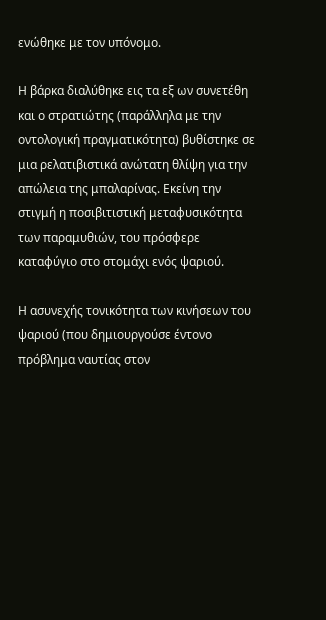ενώθηκε με τον υπόνομο.

Η βάρκα διαλύθηκε εις τα εξ ων συνετέθη και ο στρατιώτης (παράλληλα με την οντολογική πραγματικότητα) βυθίστηκε σε μια ρελατιβιστικά ανώτατη θλίψη για την απώλεια της μπαλαρίνας. Εκείνη την στιγμή η ποσιβιτιστική μεταφυσικότητα των παραμυθιών, του πρόσφερε καταφύγιο στο στομάχι ενός ψαριού.

Η ασυνεχής τονικότητα των κινήσεων του ψαριού (που δημιουργούσε έντονο πρόβλημα ναυτίας στον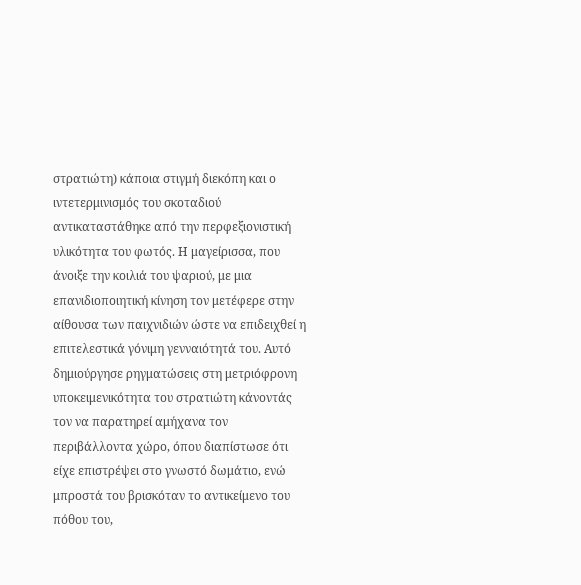στρατιώτη) κάποια στιγμή διεκόπη και ο ιντετερμινισμός του σκοταδιού αντικαταστάθηκε από την περφεξιονιστική υλικότητα του φωτός. Η μαγείρισσα, που άνοιξε την κοιλιά του ψαριού, με μια επανιδιοποιητική κίνηση τον μετέφερε στην αίθουσα των παιχνιδιών ώστε να επιδειχθεί η επιτελεστικά γόνιμη γενναιότητά του. Αυτό δημιούργησε ρηγματώσεις στη μετριόφρονη υποκειμενικότητα του στρατιώτη κάνοντάς τον να παρατηρεί αμήχανα τον περιβάλλοντα χώρο, όπου διαπίστωσε ότι είχε επιστρέψει στο γνωστό δωμάτιο, ενώ μπροστά του βρισκόταν το αντικείμενο του πόθου του,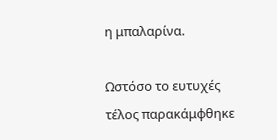η μπαλαρίνα.

Ωστόσο το ευτυχές τέλος παρακάμφθηκε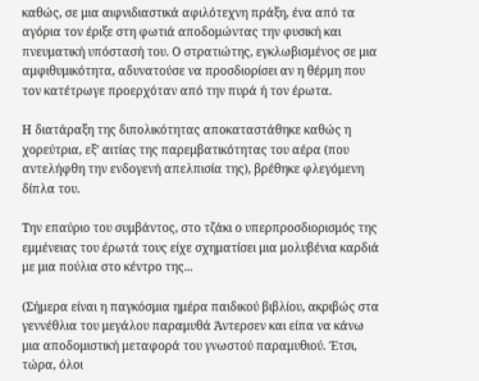καθώς, σε μια αιφνιδιαστικά αφιλότεχνη πράξη, ένα από τα αγόρια τον έριξε στη φωτιά αποδομώντας την φυσική και πνευματική υπόστασή του. Ο στρατιώτης, εγκλωβισμένος σε μια αμφιθυμικότητα, αδυνατούσε να προσδιορίσει αν η θέρμη που τον κατέτρωγε προερχόταν από την πυρά ή τον έρωτα.

Η διατάραξη της διπολικότητας αποκαταστάθηκε καθώς η χορεύτρια, εξ’ αιτίας της παρεμβατικότητας του αέρα (που αντελήφθη την ενδογενή απελπισία της), βρέθηκε φλεγόμενη δίπλα του.

Την επαύριο του συμβάντος, στο τζάκι ο υπερπροσδιορισμός της εμμένειας του έρωτά τους είχε σχηματίσει μια μολυβένια καρδιά με μια πούλια στο κέντρο της...

(Σήμερα είναι η παγκόσμια ημέρα παιδικού βιβλίου, ακριβώς στα γεννέθλια του μεγάλου παραμυθά Άντερσεν και είπα να κάνω μια αποδομιστική μεταφορά του γνωστού παραμυθιού. Έτσι, τώρα, όλοι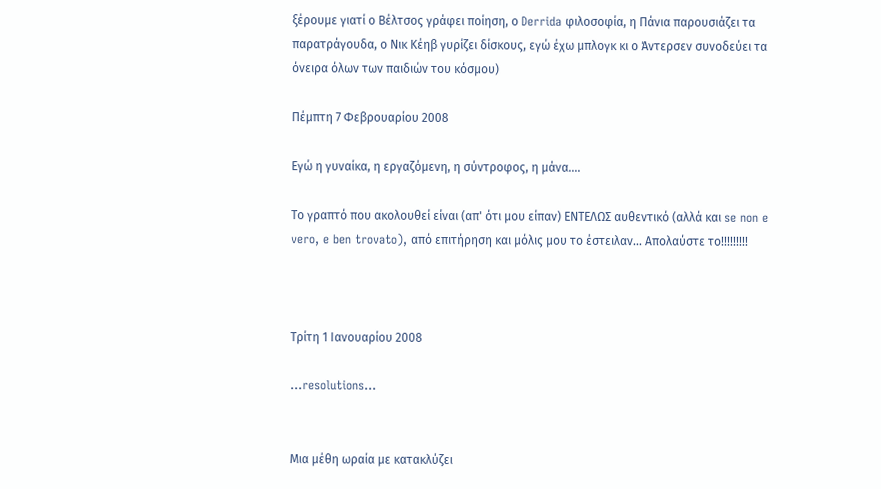ξέρουμε γιατί ο Βέλτσος γράφει ποίηση, ο Derrida φιλοσοφία, η Πάνια παρουσιάζει τα παρατράγουδα, ο Νικ Κέηβ γυρίζει δίσκους, εγώ έχω μπλογκ κι ο Άντερσεν συνοδεύει τα όνειρα όλων των παιδιών του κόσμου)

Πέμπτη 7 Φεβρουαρίου 2008

Εγώ η γυναίκα, η εργαζόμενη, η σύντροφος, η μάνα....

Το γραπτό που ακολουθεί είναι (απ' ότι μου είπαν) ΕΝΤΕΛΩΣ αυθεντικό (αλλά και se non e vero, e ben trovato), από επιτήρηση και μόλις μου το έστειλαν... Απολαύστε το!!!!!!!!!



Τρίτη 1 Ιανουαρίου 2008

...resolutions...


Μια μέθη ωραία με κατακλύζει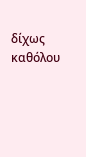δίχως καθόλου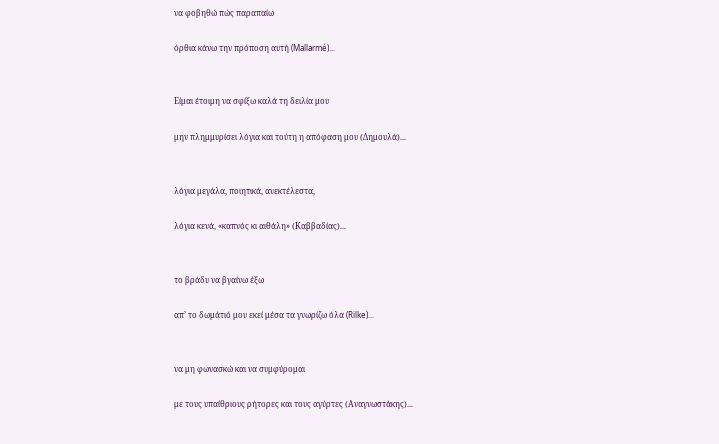να φοβηθώ πώς παραπαίω

όρθια κάνω την πρόποση αυτή (Mallarmé)...


Είμαι έτοιμη να σφίξω καλά τη δειλία μου

μην πλημμυρίσει λόγια και τούτη η απόφαση μου (Δημουλά)...


λόγια μεγάλα, ποιητικά, ανεκτέλεστα,

λόγια κενά, «καπνός κι αιθάλη» (Καββαδίας)...


το βράδυ να βγαίνω έξω

απ’ το δωμάτιό μου εκεί μέσα τα γνωρίζω όλα (Rilke)...


να μη φωνασκώ και να συμφύρομαι

με τους υπαίθριους ρήτορες και τους αγύρτες (Αναγνωστάκης)...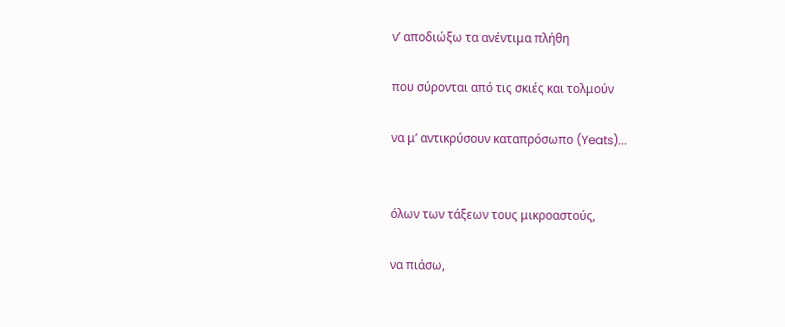ν’ αποδιώξω τα ανέντιμα πλήθη

που σύρονται από τις σκιές και τολμούν

να μ’ αντικρύσουν καταπρόσωπο (Yeats)...


όλων των τάξεων τους μικροαστούς,

να πιάσω,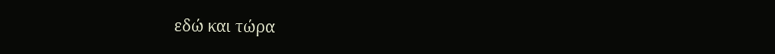εδώ και τώρα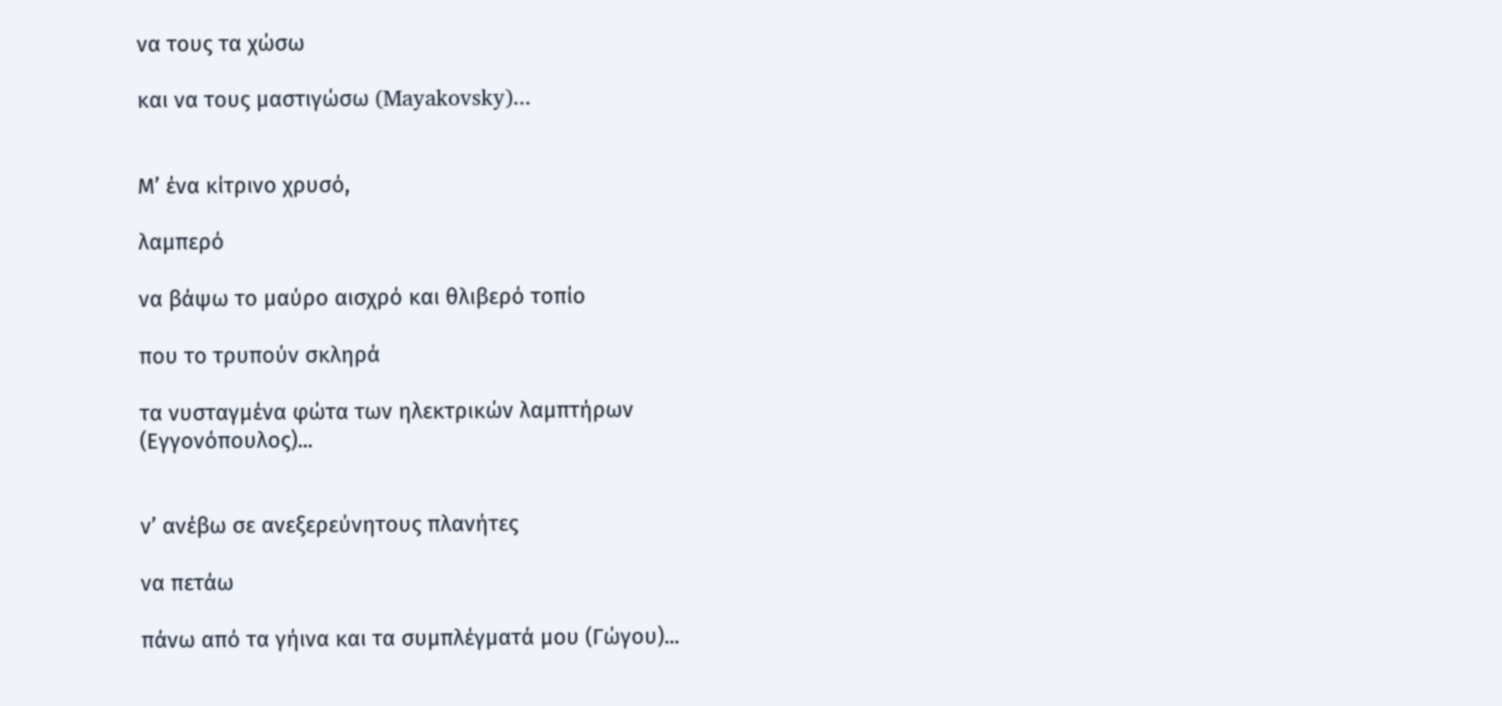να τους τα χώσω

και να τους μαστιγώσω (Mayakovsky)...


Μ’ ένα κίτρινο χρυσό,

λαμπερό

να βάψω το μαύρο αισχρό και θλιβερό τοπίο

που το τρυπούν σκληρά

τα νυσταγμένα φώτα των ηλεκτρικών λαμπτήρων (Εγγονόπουλος)...


ν’ ανέβω σε ανεξερεύνητους πλανήτες

να πετάω

πάνω από τα γήινα και τα συμπλέγματά μου (Γώγου)...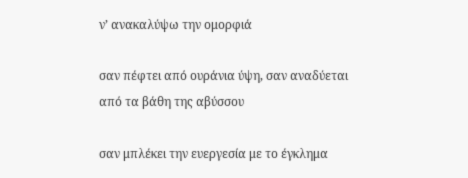ν’ ανακαλύψω την ομορφιά

σαν πέφτει από ουράνια ύψη, σαν αναδύεται από τα βάθη της αβύσσου

σαν μπλέκει την ευεργεσία με το έγκλημα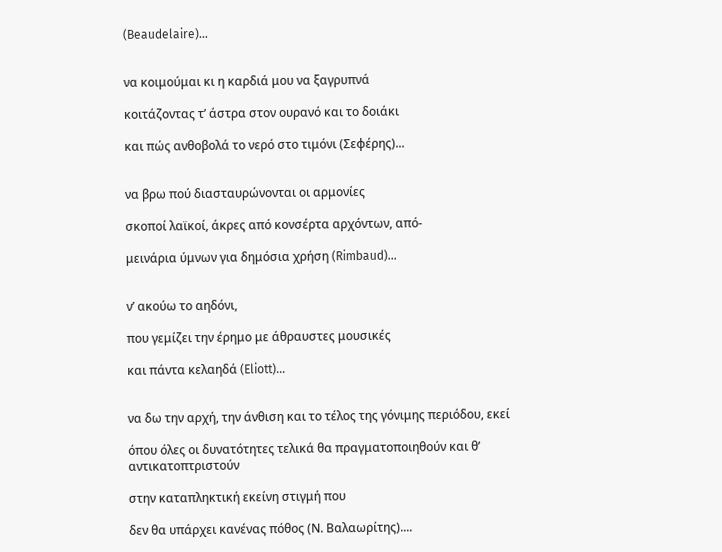(Beaudelaire)...


να κοιμούμαι κι η καρδιά μου να ξαγρυπνά

κοιτάζοντας τ’ άστρα στον ουρανό και το δοιάκι

και πώς ανθοβολά το νερό στο τιμόνι (Σεφέρης)...


να βρω πού διασταυρώνονται οι αρμονίες

σκοποί λαϊκοί, άκρες από κονσέρτα αρχόντων, από-

μεινάρια ύμνων για δημόσια χρήση (Rimbaud)...


ν’ ακούω το αηδόνι,

που γεμίζει την έρημο με άθραυστες μουσικές

και πάντα κελαηδά (Eliott)...


να δω την αρχή, την άνθιση και το τέλος της γόνιμης περιόδου, εκεί

όπου όλες οι δυνατότητες τελικά θα πραγματοποιηθούν και θ’ αντικατοπτριστούν

στην καταπληκτική εκείνη στιγμή που

δεν θα υπάρχει κανένας πόθος (Ν. Βαλαωρίτης)....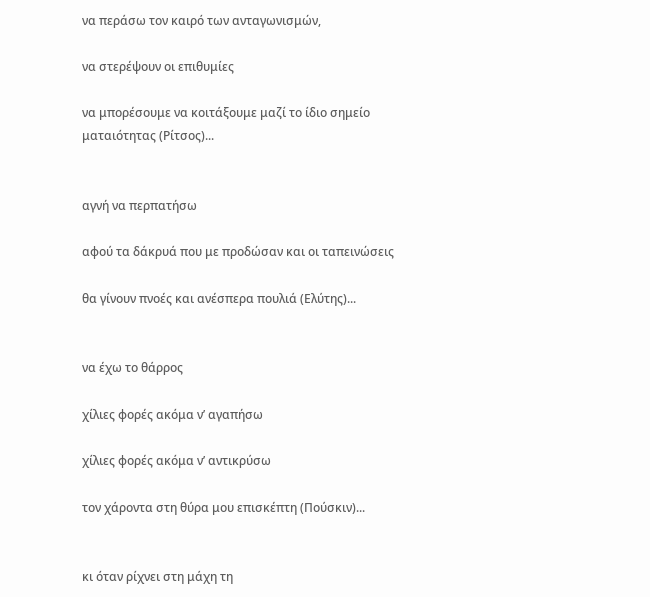να περάσω τον καιρό των ανταγωνισμών,

να στερέψουν οι επιθυμίες

να μπορέσουμε να κοιτάξουμε μαζί το ίδιο σημείο ματαιότητας (Ρίτσος)...


αγνή να περπατήσω

αφού τα δάκρυά που με προδώσαν και οι ταπεινώσεις

θα γίνουν πνοές και ανέσπερα πουλιά (Ελύτης)...


να έχω το θάρρος

χίλιες φορές ακόμα ν’ αγαπήσω

χίλιες φορές ακόμα ν’ αντικρύσω

τον χάροντα στη θύρα μου επισκέπτη (Πούσκιν)...


κι όταν ρίχνει στη μάχη τη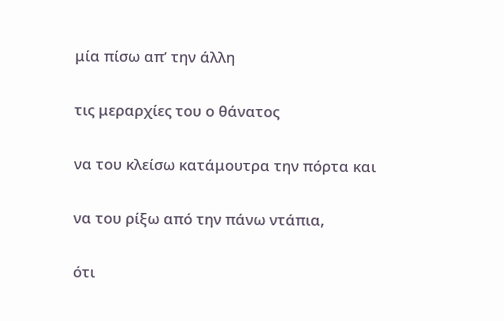μία πίσω απ’ την άλλη

τις μεραρχίες του ο θάνατος

να του κλείσω κατάμουτρα την πόρτα και

να του ρίξω από την πάνω ντάπια,

ότι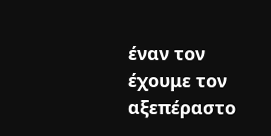έναν τον έχουμε τον αξεπέραστο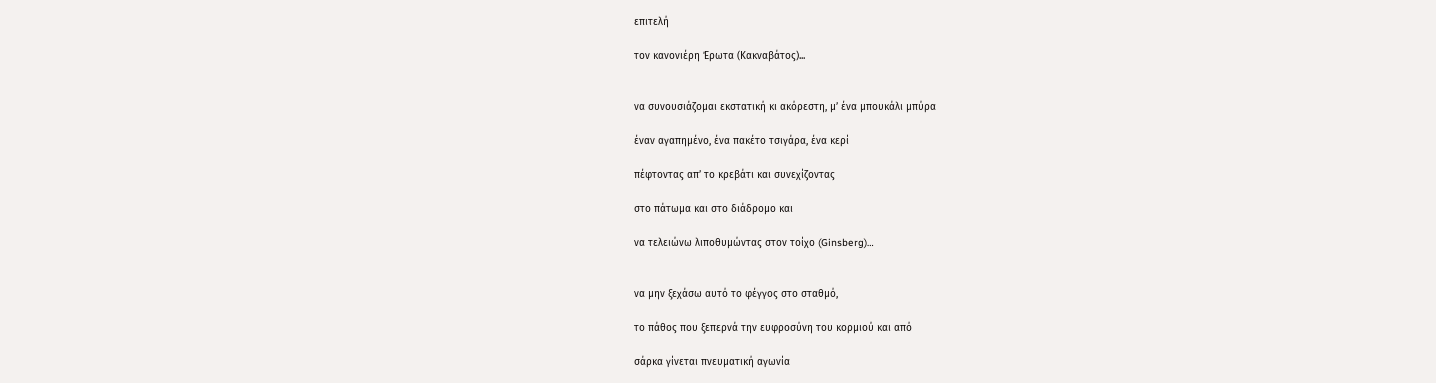επιτελή

τον κανονιέρη Έρωτα (Κακναβάτος)...


να συνουσιάζομαι εκστατική κι ακόρεστη, μ’ ένα μπουκάλι μπύρα

έναν αγαπημένο, ένα πακέτο τσιγάρα, ένα κερί

πέφτοντας απ’ το κρεβάτι και συνεχίζοντας

στο πάτωμα και στο διάδρομο και

να τελειώνω λιποθυμώντας στον τοίχο (Ginsberg)…


να μην ξεχάσω αυτό το φέγγος στο σταθμό,

το πάθος που ξεπερνά την ευφροσύνη του κορμιού και από

σάρκα γίνεται πνευματική αγωνία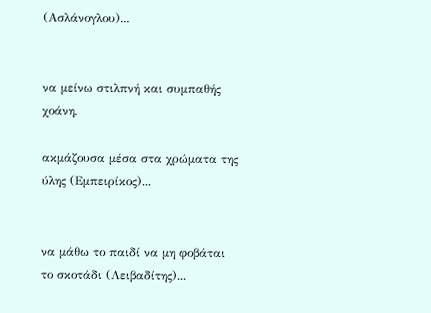(Ασλάνογλου)...


να μείνω στιλπνή και συμπαθής χοάνη,

ακμάζουσα μέσα στα χρώματα της ύλης (Εμπειρίκος)...


να μάθω το παιδί να μη φοβάται το σκοτάδι (Λειβαδίτης)...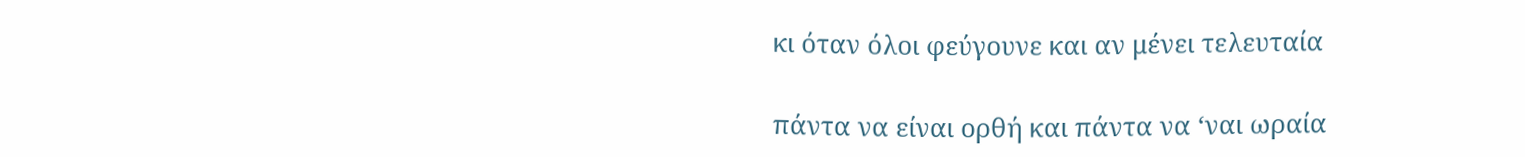κι όταν όλοι φεύγουνε και αν μένει τελευταία

πάντα να είναι ορθή και πάντα να ‘ναι ωραία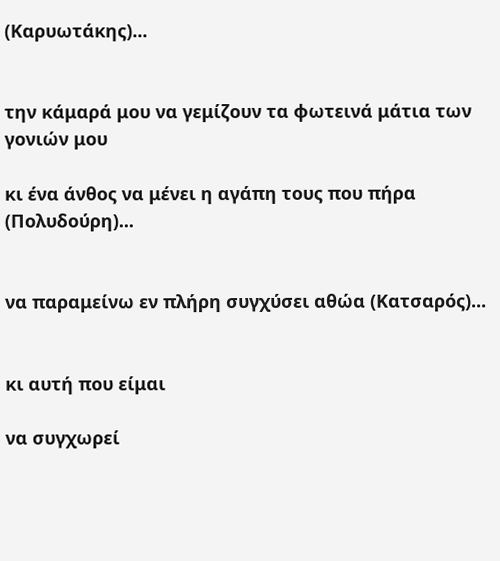(Καρυωτάκης)...


την κάμαρά μου να γεμίζουν τα φωτεινά μάτια των γονιών μου

κι ένα άνθος να μένει η αγάπη τους που πήρα (Πολυδούρη)...


να παραμείνω εν πλήρη συγχύσει αθώα (Κατσαρός)...


κι αυτή που είμαι

να συγχωρεί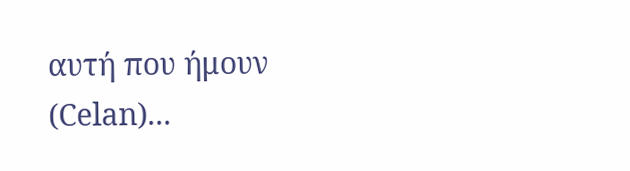αυτή που ήμουν (Celan)...